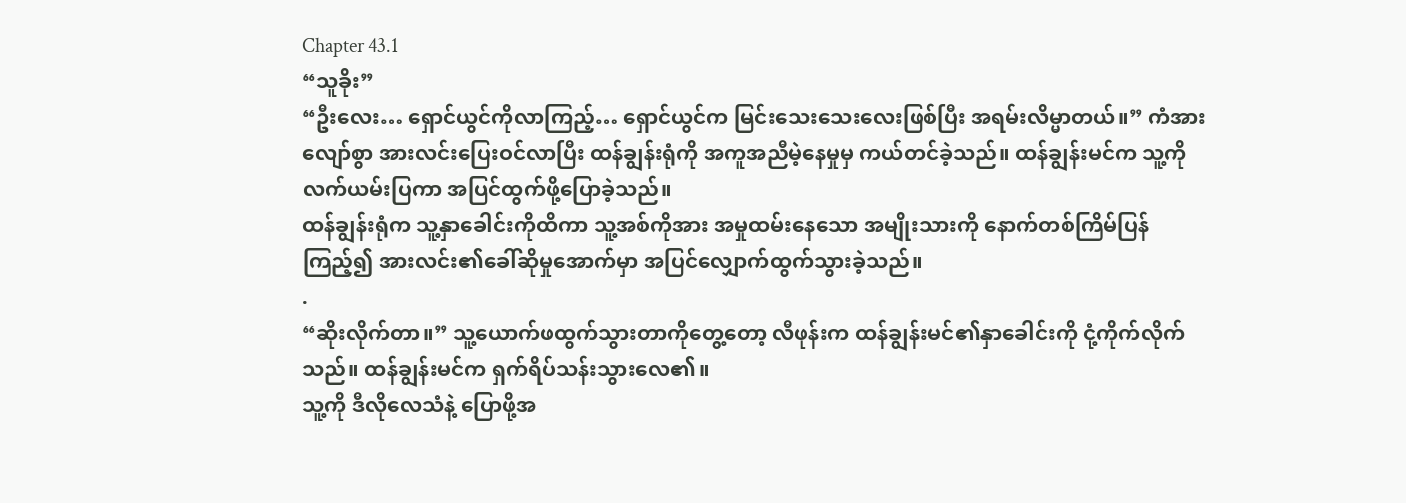Chapter 43.1
“သူခိုး”
“ဦးလေး… ရှောင်ယွင်ကိုလာကြည့်… ရှောင်ယွင်က မြင်းသေးသေးလေးဖြစ်ပြီး အရမ်းလိမ္မာတယ်။” ကံအားလျော်စွာ အားလင်းပြေးဝင်လာပြီး ထန်ချွန်းရုံကို အကူအညီမဲ့နေမှုမှ ကယ်တင်ခဲ့သည်။ ထန်ချွန်းမင်က သူ့ကိုလက်ယမ်းပြကာ အပြင်ထွက်ဖို့ပြောခဲ့သည်။
ထန်ချွန်းရုံက သူ့နှာခေါင်းကိုထိကာ သူ့အစ်ကိုအား အမှုထမ်းနေသော အမျိုးသားကို နောက်တစ်ကြိမ်ပြန်ကြည့်၍ အားလင်း၏ခေါ်ဆိုမှုအောက်မှာ အပြင်လျှောက်ထွက်သွားခဲ့သည်။
.
“ဆိုးလိုက်တာ။” သူ့ယောက်ဖထွက်သွားတာကိုတွေ့တော့ လီဖုန်းက ထန်ချွန်းမင်၏နှာခေါင်းကို ငုံ့ကိုက်လိုက်သည်။ ထန်ချွန်းမင်က ရှက်ရိပ်သန်းသွားလေ၏။
သူ့ကို ဒီလိုလေသံနဲ့ ပြောဖို့အ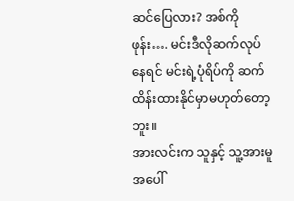ဆင်ပြေလား? အစ်ကိုဖုန်း…. မင်းဒီလိုဆက်လုပ်နေရင် မင်းရဲ့ပုံရိပ်ကို ဆက်ထိန်းထားနိုင်မှာမဟုတ်တော့ဘူး။
အားလင်းက သူနှင့် သူ့အားမူအပေါ်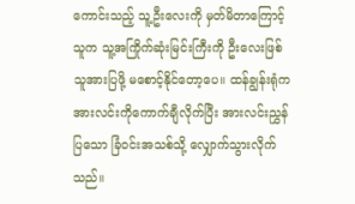ကောင်းသည့် သူ့ဦးလေးကို မှတ်မိတာကြောင့် သူက သူ့အကြိုက်ဆုံးမြင်းကြီးကို ဦးလေးဖြစ်သူအားပြဖို့ မစောင့်နိုင်တော့ပေ။ ထန်ချွန်းရုံက အားလင်းကိုကောက်ချီလိုက်ပြီး အားလင်းညွှန်ပြသော ခြံဝင်းအသစ်သို့ လျှောက်သွားလိုက်သည်။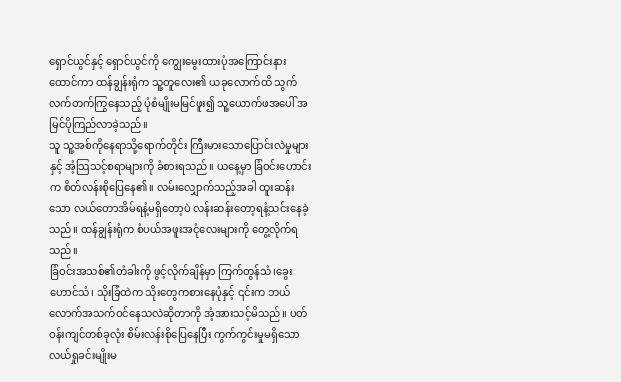ရှောင်ယွင်နှင့် ရှောင်ယွင်ကို ကျွေးမွေးထားပုံအကြောင်းနားထောင်ကာ ထန်ချွန်းရုံက သူ့တူလေး၏ ယခုလောက်ထိ သွက်လက်တက်ကြွနေသည့် ပုံစံမျိုးမမြင်ဖူး၍ သူ့ယောက်ဖအပေါ် အမြင်ပိုကြည်လာခဲ့သည်။
သူ သူ့အစ်ကိုနေရာသို့ရောက်တိုင်း ကြီးမားသောပြောင်းလဲမှုများနှင့် အံ့သြသင့်စရာများကို ခံစားရသည်။ ယနေ့မှာ ခြံဝင်းဟောင်းက စိတ်လန်းစိုပြေနေ၏။ လမ်းလျှောက်သည့်အခါ ထူးဆန်းသော လယ်တောအိမ်ရနံ့မရှိတော့ပဲ လန်းဆန်းတော့ရနံ့သင်းနေခဲ့သည်။ ထန်ချွန်းရုံက စံပယ်အဖူးအငုံလေးများကို တွေ့လိုက်ရသည်။
ခြံဝင်းအသစ်၏တံခါးကို ဖွင့်လိုက်ချိန်မှာ ကြက်တွန်သံ၊ခွေးဟောင်သံ၊ သိုးခြံထဲက သိုးတွေကစားနေပုံနှင့် ၎င်းက ဘယ်လောက်အသက်ဝင်နေသလဲဆိုတာကို အံ့အားသင့်မိသည်။ ပတ်ဝန်းကျင်တစ်ခုလုံး စိမ်းလန်းစိုပြေနေပြီး ကွက်ကွင်းမှုမရှိသော လယ်ရှုခင်းမျိုးမ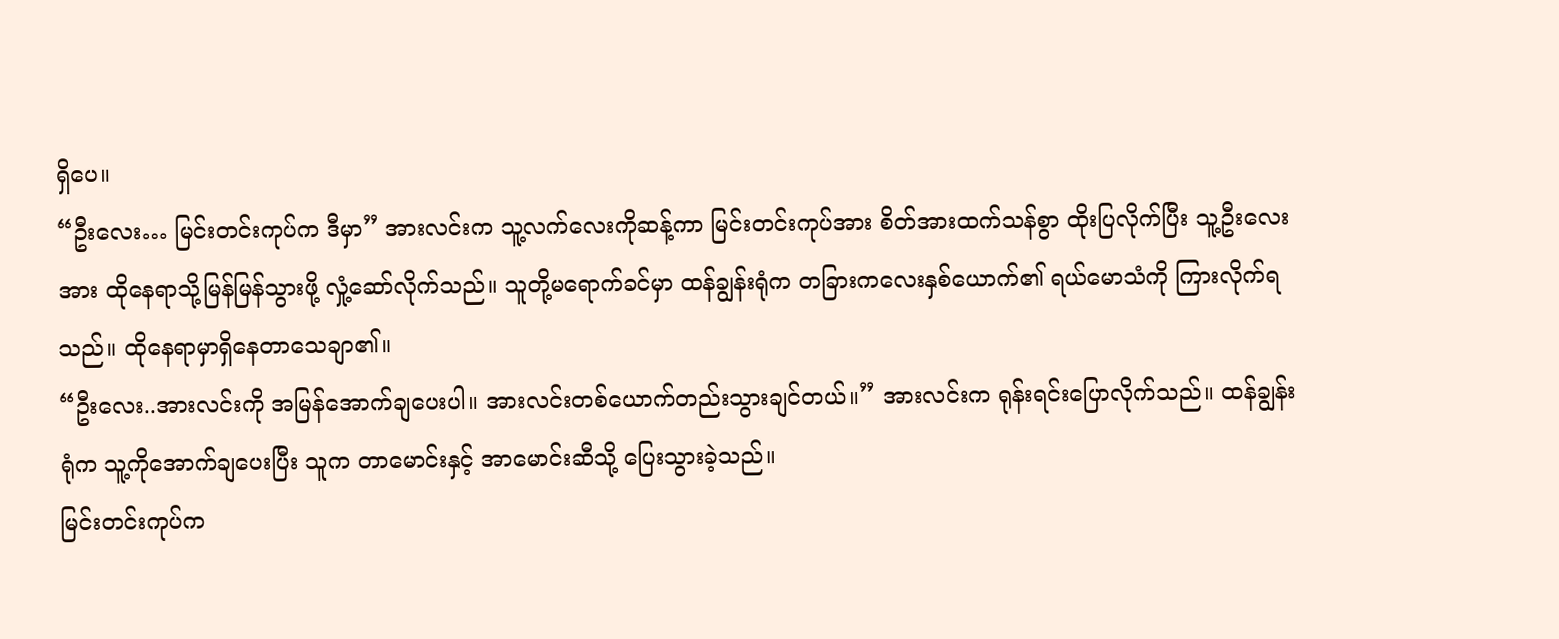ရှိပေ။
“ဦးလေး… မြင်းတင်းကုပ်က ဒီမှာ” အားလင်းက သူ့လက်လေးကိုဆန့်ကာ မြင်းတင်းကုပ်အား စိတ်အားထက်သန်စွာ ထိုးပြလိုက်ပြီး သူ့ဦးလေးအား ထိုနေရာသို့မြန်မြန်သွားဖို့ လှုံ့ဆော်လိုက်သည်။ သူတို့မရောက်ခင်မှာ ထန်ချွန်းရုံက တခြားကလေးနှစ်ယောက်၏ ရယ်မောသံကို ကြားလိုက်ရသည်။ ထိုနေရာမှာရှိနေတာသေချာ၏။
“ဦးလေး..အားလင်းကို အမြန်အောက်ချပေးပါ။ အားလင်းတစ်ယောက်တည်းသွားချင်တယ်။” အားလင်းက ရုန်းရင်းပြောလိုက်သည်။ ထန်ချွန်းရုံက သူ့ကိုအောက်ချပေးပြီး သူက တာမောင်းနှင့် အာမောင်းဆီသို့ ပြေးသွားခဲ့သည်။
မြင်းတင်းကုပ်က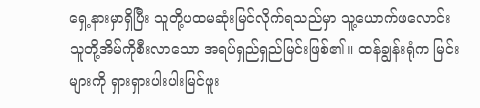ရှေ့နားမှာရှိပြီး သူတို့ပထမဆုံးမြင်လိုက်ရသည်မှာ သူ့ယောက်ဖလောင်း သူတို့အိမ်ကိုစီးလာသော အရပ်ရှည်ရှည်မြင်းဖြစ်၏။ ထန်ချွန်းရုံက မြင်းများကို ရှားရှားပါးပါးမြင်ဖူး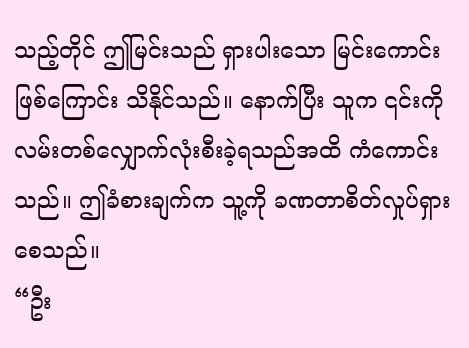သည့်တိုင် ဤမြင်းသည် ရှားပါးသော မြင်းကောင်းဖြစ်ကြောင်း သိနိုင်သည်။ နောက်ပြီး သူက ၎င်းကို လမ်းတစ်လျှောက်လုံးစီးခဲ့ရသည်အထိ ကံကောင်းသည်။ ဤခံစားချက်က သူ့ကို ခဏတာစိတ်လှုပ်ရှားစေသည်။
“ဦး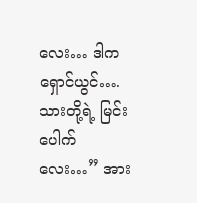လေး… ဒါက ရှောင်ယွင်…. သားတို့ရဲ့ မြင်းပေါက်လေး…” အား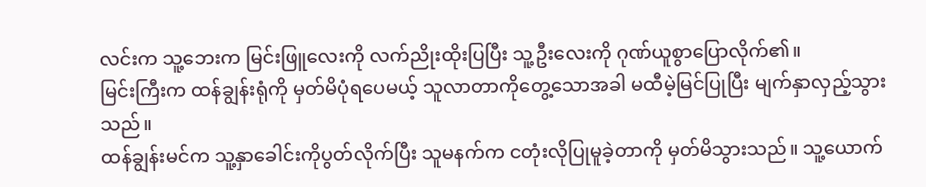လင်းက သူ့ဘေးက မြင်းဖြူလေးကို လက်ညိုးထိုးပြပြီး သူ့ဦးလေးကို ဂုဏ်ယူစွာပြောလိုက်၏။
မြင်းကြီးက ထန်ချွန်းရုံကို မှတ်မိပုံရပေမယ့် သူလာတာကိုတွေ့သောအခါ မထီမဲ့မြင်ပြုပြီး မျက်နှာလှည့်သွားသည်။
ထန်ချွန်းမင်က သူ့နှာခေါင်းကိုပွတ်လိုက်ပြီး သူမနက်က ငတုံးလိုပြုမူခဲ့တာကို မှတ်မိသွားသည်။ သူ့ယောက်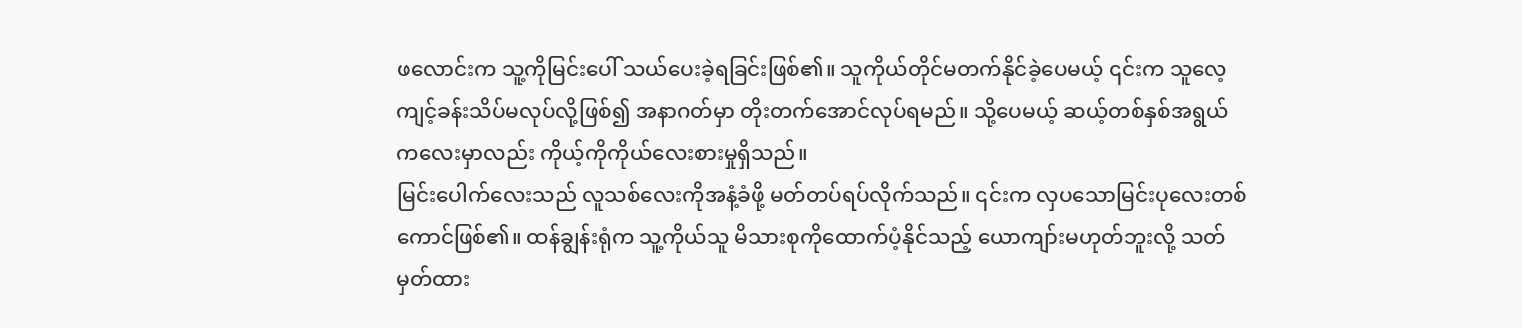ဖလောင်းက သူ့ကိုမြင်းပေါ် သယ်ပေးခဲ့ရခြင်းဖြစ်၏။ သူကိုယ်တိုင်မတက်နိုင်ခဲ့ပေမယ့် ၎င်းက သူလေ့ကျင့်ခန်းသိပ်မလုပ်လို့ဖြစ်၍ အနာဂတ်မှာ တိုးတက်အောင်လုပ်ရမည်။ သို့ပေမယ့် ဆယ့်တစ်နှစ်အရွယ် ကလေးမှာလည်း ကိုယ့်ကိုကိုယ်လေးစားမှုရှိသည်။
မြင်းပေါက်လေးသည် လူသစ်လေးကိုအနံ့ခံဖို့ မတ်တပ်ရပ်လိုက်သည်။ ၎င်းက လှပသောမြင်းပုလေးတစ်ကောင်ဖြစ်၏။ ထန်ချွန်းရုံက သူ့ကိုယ်သူ မိသားစုကိုထောက်ပံ့နိုင်သည့် ယောကျာ်းမဟုတ်ဘူးလို့ သတ်မှတ်ထား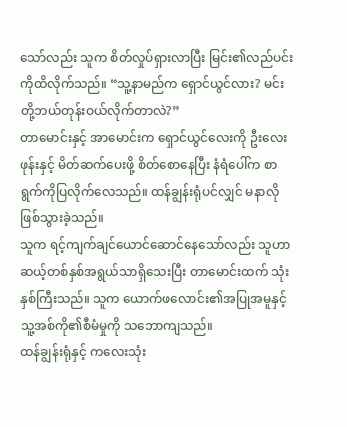သော်လည်း သူက စိတ်လှုပ်ရှားလာပြီး မြင်း၏လည်ပင်းကိုထိလိုက်သည်။ “သူ့နာမည်က ရှောင်ယွင်လား? မင်းတို့ဘယ်တုန်းဝယ်လိုက်တာလဲ?”
တာမောင်းနှင့် အာမောင်းက ရှောင်ယွင်လေးကို ဦးလေးဖုန်းနှင့် မိတ်ဆက်ပေးဖို့ စိတ်စောနေပြီး နံရံပေါ်က စာရွက်ကိုပြလိုက်လေသည်။ ထန်ချွန်းရုံပင်လျှင် မနာလိုဖြစ်သွားခဲ့သည်။
သူက ရင့်ကျက်ချင်ယောင်ဆောင်နေသော်လည်း သူဟာ ဆယ့်တစ်နှစ်အရွယ်သာရှိသေးပြီး တာမောင်းထက် သုံးနှစ်ကြီးသည်။ သူက ယောက်ဖလောင်း၏အပြုအမူနှင့် သူ့အစ်ကို၏စီမံမှုကို သဘောကျသည်။
ထန်ချွန်းရုံနှင့် ကလေးသုံး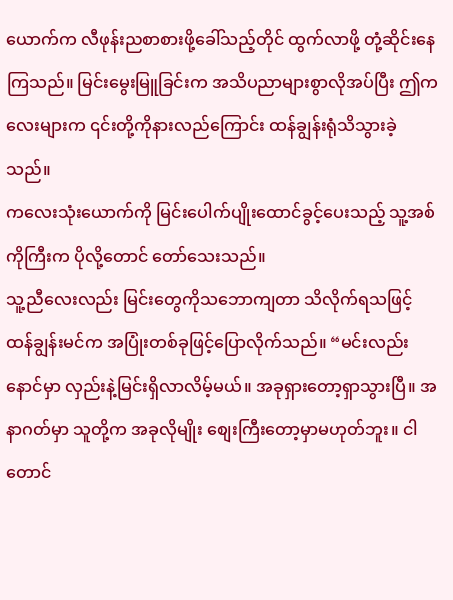ယောက်က လီဖုန်းညစာစားဖို့ခေါ်သည့်တိုင် ထွက်လာဖို့ တုံ့ဆိုင်းနေကြသည်။ မြင်းမွေးမြူခြင်းက အသိပညာများစွာလိုအပ်ပြီး ဤကလေးများက ၎င်းတို့ကိုနားလည်ကြောင်း ထန်ချွန်းရုံသိသွားခဲ့သည်။
ကလေးသုံးယောက်ကို မြင်းပေါက်ပျိုးထောင်ခွင့်ပေးသည့် သူ့အစ်ကိုကြီးက ပိုလို့တောင် တော်သေးသည်။
သူ့ညီလေးလည်း မြင်းတွေကိုသဘောကျတာ သိလိုက်ရသဖြင့် ထန်ချွန်းမင်က အပြုံးတစ်ခုဖြင့်ပြောလိုက်သည်။ “မင်းလည်း နောင်မှာ လှည်းနဲ့မြင်းရှိလာလိမ့်မယ်။ အခုရှားတော့ရှာသွားပြီ။ အနာဂတ်မှာ သူတို့က အခုလိုမျိုး စျေးကြီးတော့မှာမဟုတ်ဘူး။ ငါတောင်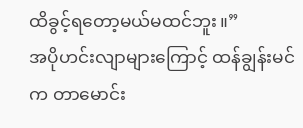ထိခွင့်ရတော့မယ်မထင်ဘူး။”
အပိုဟင်းလျာများကြောင့် ထန်ချွန်းမင်က တာမောင်း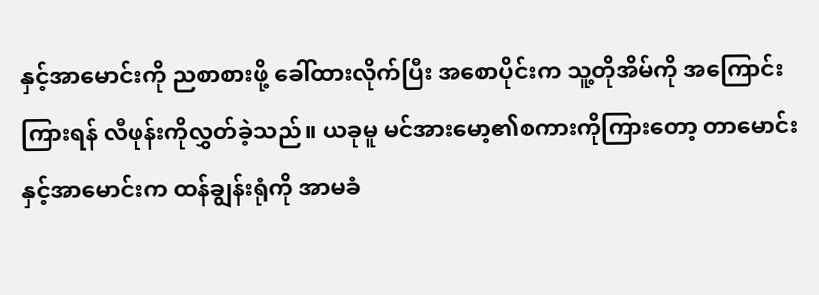နှင့်အာမောင်းကို ညစာစားဖို့ ခေါ်ထားလိုက်ပြီး အစောပိုင်းက သူ့တိုအိမ်ကို အကြောင်းကြားရန် လီဖုန်းကိုလွှတ်ခဲ့သည်။ ယခုမူ မင်အားမော့၏စကားကိုကြားတော့ တာမောင်းနှင့်အာမောင်းက ထန်ချွန်းရုံကို အာမခံ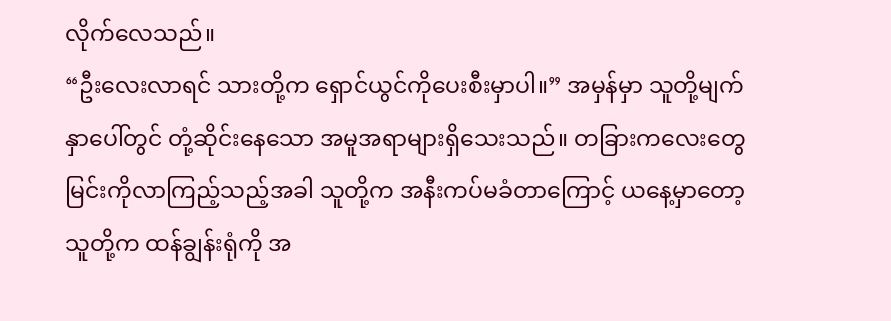လိုက်လေသည်။
“ဦးလေးလာရင် သားတို့က ရှောင်ယွင်ကိုပေးစီးမှာပါ။” အမှန်မှာ သူတို့မျက်နှာပေါ်တွင် တုံ့ဆိုင်းနေသော အမူအရာများရှိသေးသည်။ တခြားကလေးတွေ မြင်းကိုလာကြည့်သည့်အခါ သူတို့က အနီးကပ်မခံတာကြောင့် ယနေ့မှာတော့ သူတို့က ထန်ချွန်းရုံကို အ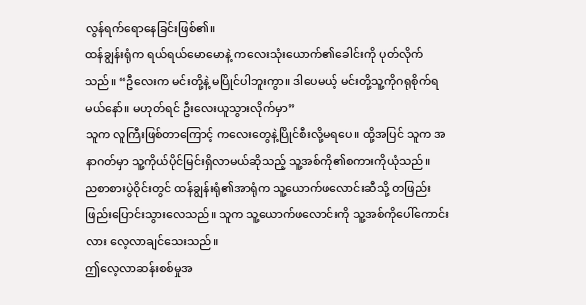လွန်ရက်ရောနေခြင်းဖြစ်၏။
ထန်ချွန်းရုံက ရယ်ရယ်မောမောနဲ့ ကလေးသုံးယောက်၏ခေါင်းကို ပုတ်လိုက်သည်။ “ဦလေးက မင်းတို့နဲ့ မပြိုင်ပါဘူးကွာ။ ဒါပေမယ့် မင်းတို့သူ့ကိုဂရုစိုက်ရမယ်နော်။ မဟုတ်ရင် ဦးလေးယူသွားလိုက်မှာ”
သူက လူကြီးဖြစ်တာကြောင့် ကလေးတွေနဲ့ပြိုင်စီးလို့မရပေ။ ထို့အပြင် သူက အနာဂတ်မှာ သူ့ကိုယ်ပိုင်မြင်းရှိလာမယ်ဆိုသည့် သူ့အစ်ကို၏စကားကိုယုံသည်။
ညစာစားပွဲဝိုင်းတွင် ထန်ချွန်းရုံ၏အာရုံက သူ့ယောက်ဖလောင်းဆီသို့ တဖြည်းဖြည်းပြောင်းသွားလေသည်။ သူက သူ့ယောက်ဖလောင်းကို သူ့အစ်ကိုပေါ်ကောင်းလား လေ့လာချင်သေးသည်။
ဤလေ့လာဆန်းစစ်မှုအ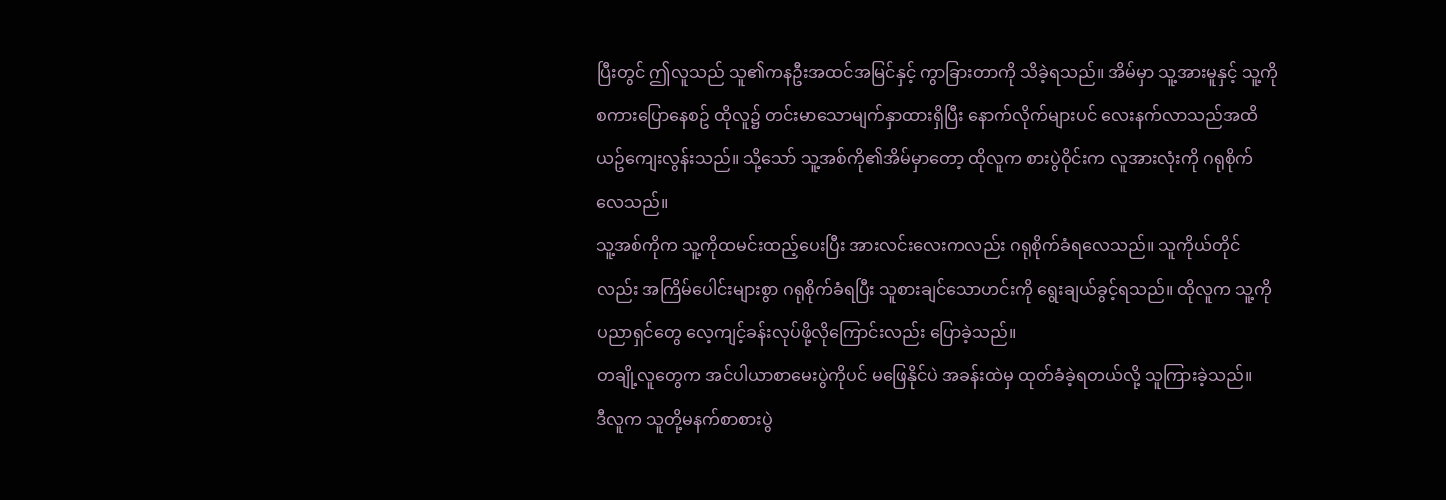ပြီးတွင် ဤလူသည် သူ၏ကနဦးအထင်အမြင်နှင့် ကွာခြားတာကို သိခဲ့ရသည်။ အိမ်မှာ သူ့အားမူနှင့် သူ့ကို စကားပြောနေစဥ် ထိုလူ၌ တင်းမာသောမျက်နှာထားရှိပြီး နောက်လိုက်များပင် လေးနက်လာသည်အထိ ယဥ်ကျေးလွန်းသည်။ သို့သော် သူ့အစ်ကို၏အိမ်မှာတော့ ထိုလူက စားပွဲဝိုင်းက လူအားလုံးကို ဂရုစိုက်လေသည်။
သူ့အစ်ကိုက သူ့ကိုထမင်းထည့်ပေးပြီး အားလင်းလေးကလည်း ဂရုစိုက်ခံရလေသည်။ သူကိုယ်တိုင်လည်း အကြိမ်ပေါင်းများစွာ ဂရုစိုက်ခံရပြီး သူစားချင်သောဟင်းကို ရွေးချယ်ခွင့်ရသည်။ ထိုလူက သူ့ကို ပညာရှင်တွေ လေ့ကျင့်ခန်းလုပ်ဖို့လိုကြောင်းလည်း ပြောခဲ့သည်။
တချို့လူတွေက အင်ပါယာစာမေးပွဲကိုပင် မဖြေနိုင်ပဲ အခန်းထဲမှ ထုတ်ခံခဲ့ရတယ်လို့ သူကြားခဲ့သည်။
ဒီလူက သူတို့မနက်စာစားပွဲ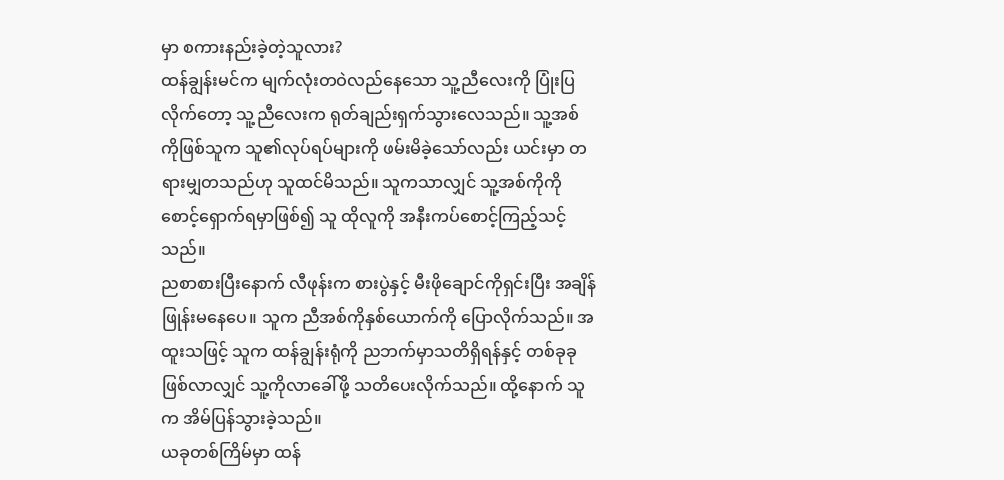မှာ စကားနည်းခဲ့တဲ့သူလား?
ထန်ချွန်းမင်က မျက်လုံးတဝဲလည်နေသော သူ့ညီလေးကို ပြုံးပြလိုက်တော့ သူ့ညီလေးက ရုတ်ချည်းရှက်သွားလေသည်။ သူ့အစ်ကိုဖြစ်သူက သူ၏လုပ်ရပ်များကို ဖမ်းမိခဲ့သော်လည်း ယင်းမှာ တရားမျှတသည်ဟု သူထင်မိသည်။ သူကသာလျှင် သူ့အစ်ကိုကို စောင့်ရှောက်ရမှာဖြစ်၍ သူ ထိုလူကို အနီးကပ်စောင့်ကြည့်သင့်သည်။
ညစာစားပြီးနောက် လီဖုန်းက စားပွဲနှင့် မီးဖိုချောင်ကိုရှင်းပြီး အချိန်ဖြုန်းမနေပေ။ သူက ညီအစ်ကိုနှစ်ယောက်ကို ပြောလိုက်သည်။ အထူးသဖြင့် သူက ထန်ချွန်းရုံကို ညဘက်မှာသတိရှိရန်နှင့် တစ်ခုခုဖြစ်လာလျှင် သူ့ကိုလာခေါ်ဖို့ သတိပေးလိုက်သည်။ ထို့နောက် သူက အိမ်ပြန်သွားခဲ့သည်။
ယခုတစ်ကြိမ်မှာ ထန်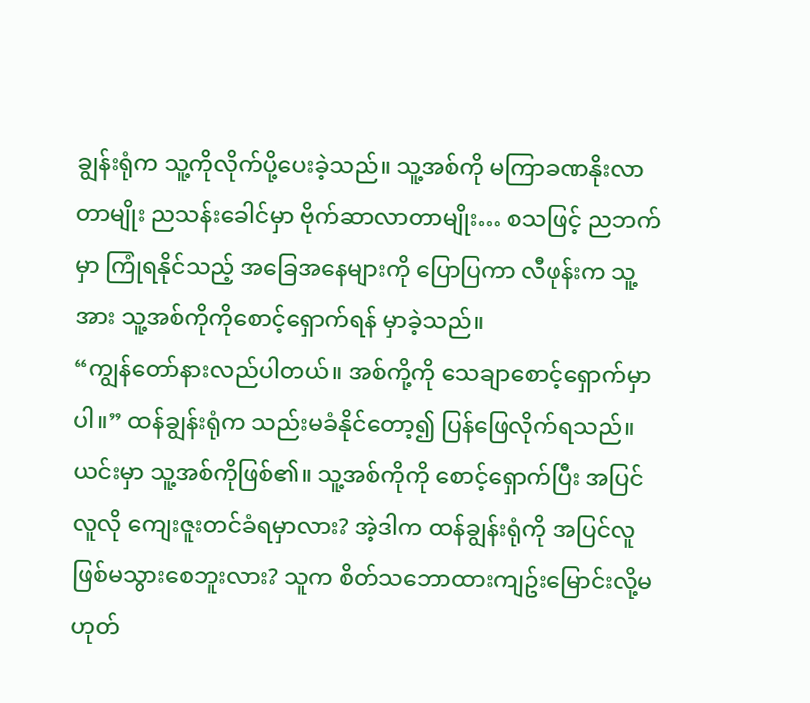ချွန်းရုံက သူ့ကိုလိုက်ပို့ပေးခဲ့သည်။ သူ့အစ်ကို မကြာခဏနိုးလာတာမျိုး ညသန်းခေါင်မှာ ဗိုက်ဆာလာတာမျိုး… စသဖြင့် ညဘက်မှာ ကြုံရနိုင်သည့် အခြေအနေများကို ပြောပြကာ လီဖုန်းက သူ့အား သူ့အစ်ကိုကိုစောင့်ရှောက်ရန် မှာခဲ့သည်။
“ကျွန်တော်နားလည်ပါတယ်။ အစ်ကို့ကို သေချာစောင့်ရှောက်မှာပါ။” ထန်ချွန်းရုံက သည်းမခံနိုင်တော့၍ ပြန်ဖြေလိုက်ရသည်။ ယင်းမှာ သူ့အစ်ကိုဖြစ်၏။ သူ့အစ်ကိုကို စောင့်ရှောက်ပြီး အပြင်လူလို ကျေးဇူးတင်ခံရမှာလား? အဲ့ဒါက ထန်ချွန်းရုံကို အပြင်လူဖြစ်မသွားစေဘူးလား? သူက စိတ်သဘောထားကျဥ်းမြောင်းလို့မဟုတ်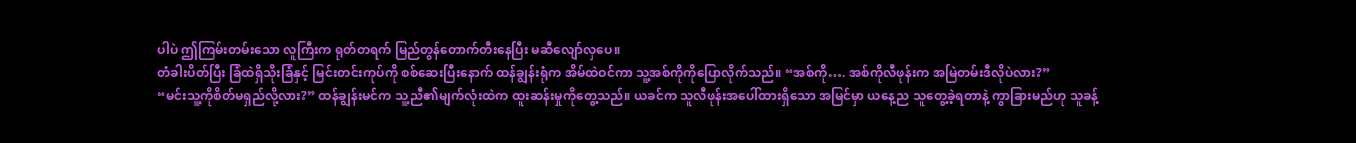ပါပဲ ဤကြမ်းတမ်းသော လူကြီးက ရုတ်တရက် မြည်တွန်တောက်တီးနေပြီး မဆီလျော်လှပေ။
တံခါးပိတ်ပြီး ခြံထဲရှိသိုးခြံနှင့် မြင်းတင်းကုပ်ကို စစ်ဆေးပြီးနောက် ထန်ချွန်းရုံက အိမ်ထဲဝင်ကာ သူ့အစ်ကိုကိုပြောလိုက်သည်။ “အစ်ကို…. အစ်ကိုလီဖုန်းက အမြဲတမ်းဒီလိုပဲလား?”
“မင်းသူ့ကိုစိတ်မရှည်လို့လား?” ထန်ချွန်းမင်က သူ့ညီ၏မျက်လုံးထဲက ထူးဆန်းမှုကိုတွေ့သည်။ ယခင်က သူလီဖုန်းအပေါ်ထားရှိသော အမြင်မှာ ယနေ့ည သူတွေ့ခဲ့ရတာနဲ့ ကွာခြားမည်ဟု သူခန့်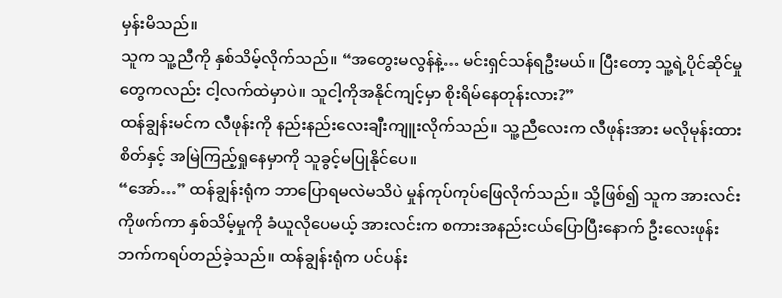မှန်းမိသည်။
သူက သူ့ညီကို နှစ်သိမ့်လိုက်သည်။ “အတွေးမလွန်နဲ့… မင်းရှင်သန်ရဦးမယ်။ ပြီးတော့ သူ့ရဲ့ပိုင်ဆိုင်မှုတွေကလည်း ငါ့လက်ထဲမှာပဲ။ သူငါ့ကိုအနိုင်ကျင့်မှာ စိုးရိမ်နေတုန်းလား?”
ထန်ချွန်းမင်က လီဖုန်းကို နည်းနည်းလေးချီးကျူးလိုက်သည်။ သူ့ညီလေးက လီဖုန်းအား မလိုမုန်းထားစိတ်နှင့် အမြဲကြည့်ရှုနေမှာကို သူခွင့်မပြုနိုင်ပေ။
“အော်…” ထန်ချွန်းရုံက ဘာပြောရမလဲမသိပဲ မှုန်ကုပ်ကုပ်ဖြေလိုက်သည်။ သို့ဖြစ်၍ သူက အားလင်းကိုဖက်ကာ နှစ်သိမ့်မှုကို ခံယူလိုပေမယ့် အားလင်းက စကားအနည်းငယ်ပြောပြီးနောက် ဦးလေးဖုန်းဘက်ကရပ်တည်ခဲ့သည်။ ထန်ချွန်းရုံက ပင်ပန်း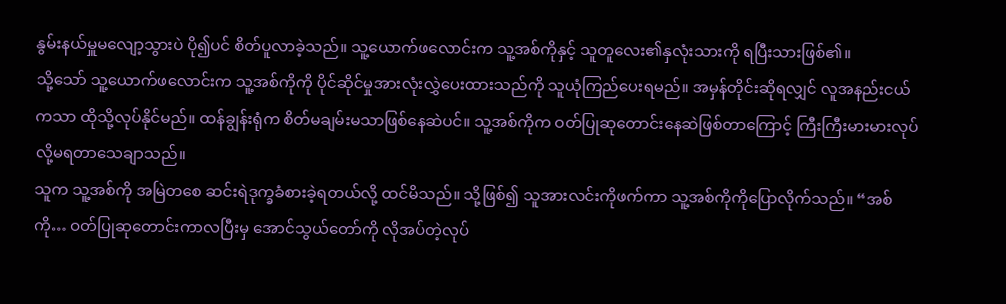နွမ်းနယ်မှူမလျော့သွားပဲ ပို၍ပင် စိတ်ပူလာခဲ့သည်။ သူ့ယောက်ဖလောင်းက သူ့အစ်ကိုနှင့် သူတူလေး၏နှလုံးသားကို ရပြီးသားဖြစ်၏။
သို့သော် သူ့ယောက်ဖလောင်းက သူ့အစ်ကိုကို ပိုင်ဆိုင်မှုအားလုံးလွှဲပေးထားသည်ကို သူယုံကြည်ပေးရမည်။ အမှန်တိုင်းဆိုရလျှင် လူအနည်းငယ်ကသာ ထိုသို့လုပ်နိုင်မည်။ ထန်ချွန်းရုံက စိတ်မချမ်းမသာဖြစ်နေဆဲပင်။ သူ့အစ်ကိုက ဝတ်ပြုဆုတောင်းနေဆဲဖြစ်တာကြောင့် ကြီးကြီးမားမားလုပ်လို့မရတာသေချာသည်။
သူက သူ့အစ်ကို အမြဲတစေ ဆင်းရဲဒုက္ခခံစားခဲ့ရတယ်လို့ ထင်မိသည်။ သို့ဖြစ်၍ သူအားလင်းကိုဖက်ကာ သူ့အစ်ကိုကိုပြောလိုက်သည်။ “အစ်ကို… ဝတ်ပြုဆုတောင်းကာလပြီးမှ အောင်သွယ်တော်ကို လိုအပ်တဲ့လုပ်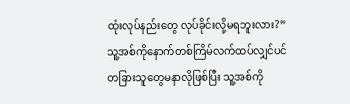ထုံးလုပ်နည်းတွေ လုပ်ခိုင်းလို့မရဘူးလား?” သူ့အစ်ကိုနောက်တစ်ကြိမ်လက်ထပ်လျှင်ပင် တခြားသူတွေမနာလိုဖြစ်ပြီး သူ့အစ်ကို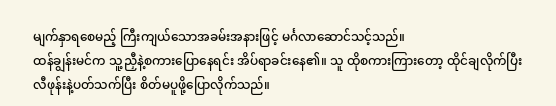မျက်နှာရစေမည့် ကြီးကျယ်သောအခမ်းအနားဖြင့် မင်္ဂလာဆောင်သင့်သည်။
ထန်ချွန်းမင်က သူ့ညှီနဲ့စကားပြောနေရင်း အိပ်ရာခင်းနေ၏။ သူ ထိုစကားကြားတော့ ထိုင်ချလိုက်ပြီး လီဖုန်းနဲ့ပတ်သက်ပြီး စိတ်မပူဖို့ပြောလိုက်သည်။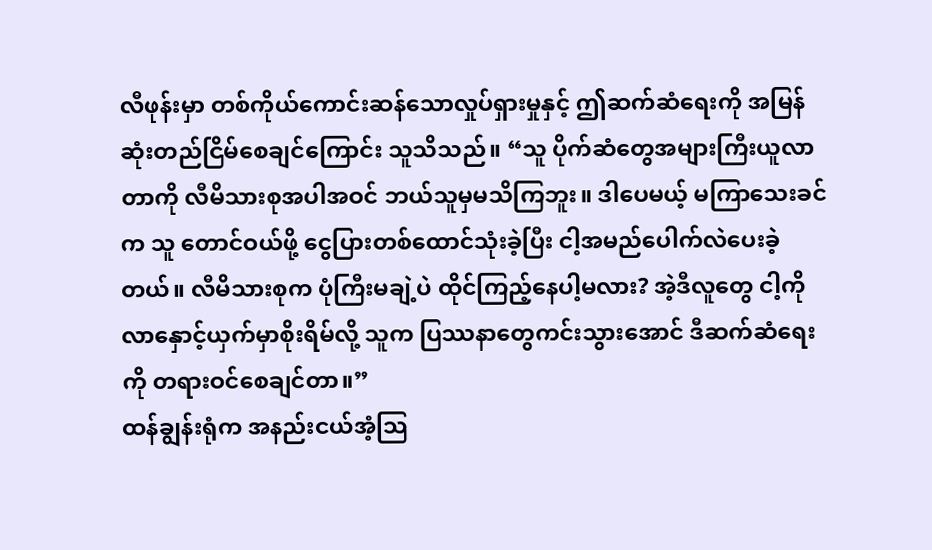လီဖုန်းမှာ တစ်ကိုယ်ကောင်းဆန်သောလှုပ်ရှားမှုနှင့် ဤဆက်ဆံရေးကို အမြန်ဆုံးတည်ငြိမ်စေချင်ကြောင်း သူသိသည်။ “သူ ပိုက်ဆံတွေအများကြီးယူလာတာကို လီမိသားစုအပါအဝင် ဘယ်သူမှမသိကြဘူး။ ဒါပေမယ့် မကြာသေးခင်က သူ တောင်ဝယ်ဖို့ ငွေပြားတစ်ထောင်သုံးခဲ့ပြီး ငါ့အမည်ပေါက်လဲပေးခဲ့တယ်။ လီမိသားစုက ပုံကြီးမချဲ့ပဲ ထိုင်ကြည့်နေပါ့မလား? အဲ့ဒီလူတွေ ငါ့ကိုလာနှောင့်ယှက်မှာစိုးရိမ်လို့ သူက ပြဿနာတွေကင်းသွားအောင် ဒီဆက်ဆံရေးကို တရားဝင်စေချင်တာ။”
ထန်ချွန်းရုံက အနည်းငယ်အံ့သြ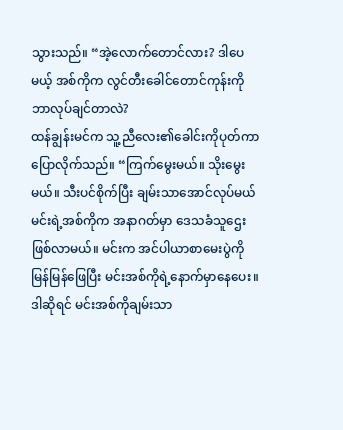သွားသည်။ “အဲ့လောက်တောင်လား? ဒါပေမယ့် အစ်ကိုက လွင်တီးခေါင်တောင်ကုန်းကို ဘာလုပ်ချင်တာလဲ?
ထန်ချွန်းမင်က သူ့ညီလေး၏ခေါင်းကိုပုတ်ကာ ပြောလိုက်သည်။ “ကြက်မွေးမယ်။ သိုးမွေးမယ်။ သီးပင်စိုက်ပြီး ချမ်းသာအောင်လုပ်မယ် မင်းရဲ့အစ်ကိုက အနာဂတ်မှာ ဒေသခံသူဌေးဖြစ်လာမယ်။ မင်းက အင်ပါယာစာမေးပွဲကို မြန်မြန်ဖြေပြီး မင်းအစ်ကိုရဲ့နောက်မှာနေပေး။ ဒါဆိုရင် မင်းအစ်ကိုချမ်းသာ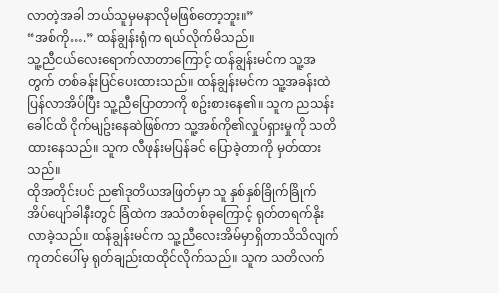လာတဲ့အခါ ဘယ်သူမှမနာလိုမဖြစ်တော့ဘူး။”
“အစ်ကို….” ထန်ချွန်းရုံက ရယ်လိုက်မိသည်။
သူ့ညီငယ်လေးရောက်လာတာကြောင့် ထန်ချွန်းမင်က သူ့အတွက် တစ်ခန်းပြင်ပေးထားသည်။ ထန်ချွန်းမင်က သူ့အခန်းထဲပြန်လာအိပ်ပြီး သူ့ညီပြောတာကို စဥ်းစားနေ၏။ သူက ညသန်းခေါင်ထိ ငိုက်မျဥ်းနေဆဲဖြစ်ကာ သူ့အစ်ကို၏လှုပ်ရှားမှုကို သတိထားနေသည်။ သူက လီဖုန်းမပြန်ခင် ပြောခဲ့တာကို မှတ်ထားသည်။
ထိုအတိုင်းပင် ည၏ဒုတိယအဖြတ်မှာ သူ နှစ်နှစ်ခြိုက်ခြိုက် အိပ်ပျော်ခါနီးတွင် ခြံထဲက အသံတစ်ခုကြောင့် ရုတ်တရက်နိုးလာခဲ့သည်။ ထန်ချွန်းမင်က သူ့ညီလေးအိမ်မှာရှိတာသိသိလျက် ကုတင်ပေါ်မှ ရုတ်ချည်းထထိုင်လိုက်သည်။ သူက သတိလက်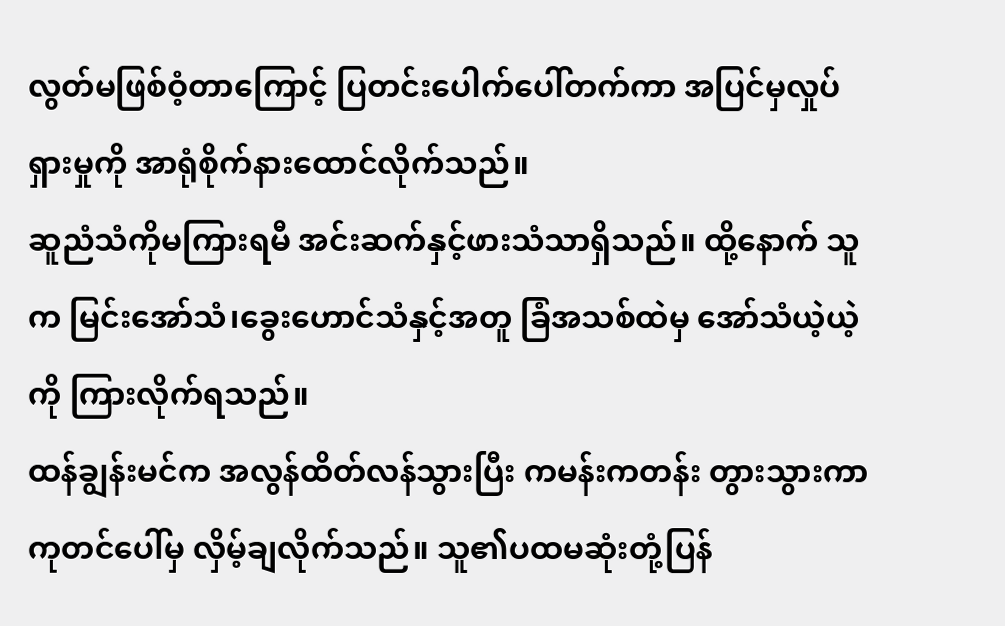လွတ်မဖြစ်ဝံ့တာကြောင့် ပြတင်းပေါက်ပေါ်တက်ကာ အပြင်မှလှုပ်ရှားမှုကို အာရုံစိုက်နားထောင်လိုက်သည်။
ဆူညံသံကိုမကြားရမီ အင်းဆက်နှင့်ဖားသံသာရှိသည်။ ထို့နောက် သူက မြင်းအော်သံ၊ခွေးဟောင်သံနှင့်အတူ ခြံအသစ်ထဲမှ အော်သံယဲ့ယဲ့ကို ကြားလိုက်ရသည်။
ထန်ချွန်းမင်က အလွန်ထိတ်လန်သွားပြီး ကမန်းကတန်း တွားသွားကာ ကုတင်ပေါ်မှ လှိမ့်ချလိုက်သည်။ သူ၏ပထမဆုံးတုံ့ပြန်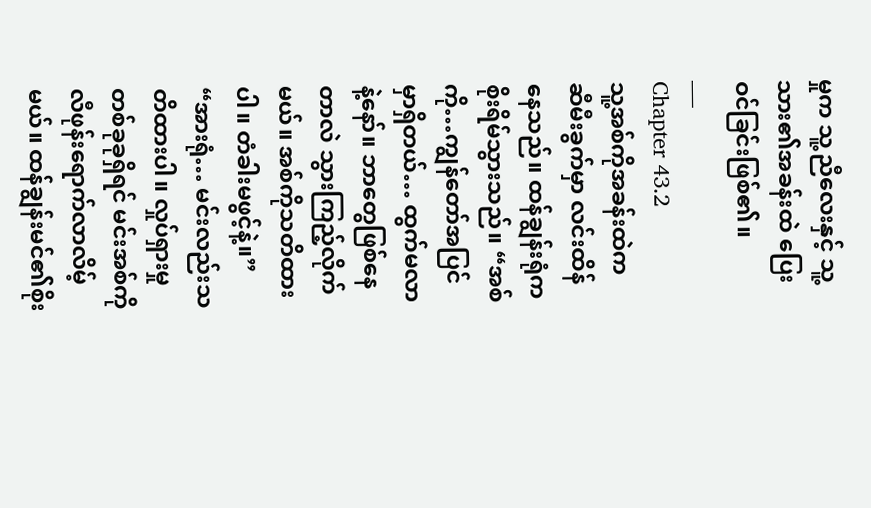မှုက သူ့ညီလေးနှင့် သူ့သား၏အခန်းထဲ ပြေးဝင်ခြင်းဖြစ်၏။
___
Chapter 43.2
သူ့အစ်ကိုအခန်းထဲက ဆီမီးခွက်မှာ လင်းထိန်နေသည်။ ထန်ချွန်းရုံက စိုးရိမ်သွားသည်။ “အစ်ကို…ကျွန်တော်အပြင်မှာရှိတယ်… ထွက်မလာနဲ့နော်။ ဘာတွေဖြစ်နေတာလဲ သွားကြည့်လိုက်မယ်။ အစ်ကိုသတိထားပါ။ တံခါးမဖွင့်နဲ့။”
“အားရုံ… မင်းလည်းသတိထားပါ။ လှုပ်ရှားမှုတစ်ခုခုရှိရင် မင်းအစ်ကိုလီဖုန်းရောက်လာလိမ့်မယ်။ ထန်ချွန်းမင်၏စိုး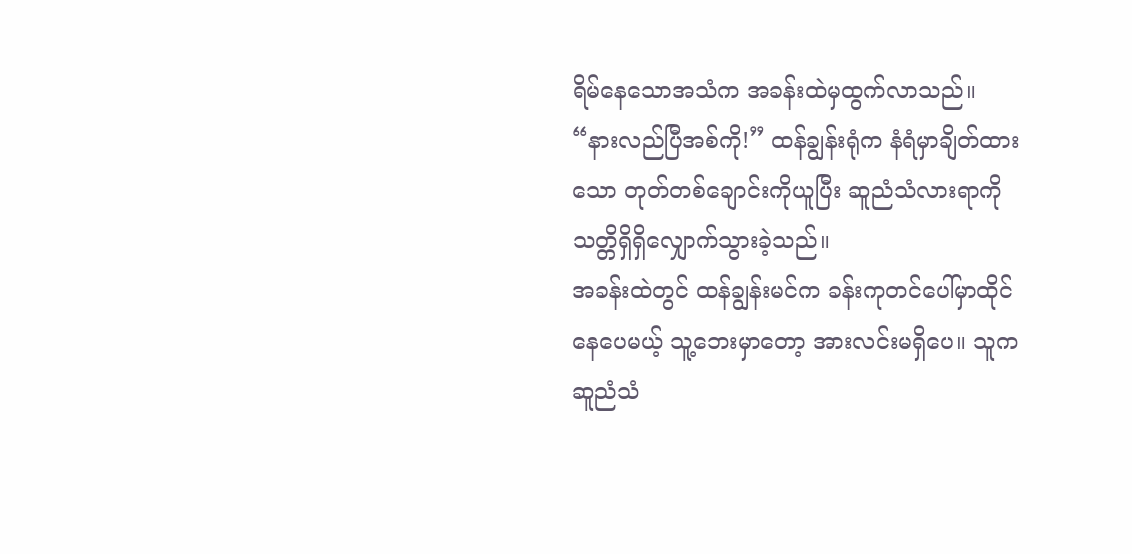ရိမ်နေသောအသံက အခန်းထဲမှထွက်လာသည်။
“နားလည်ပြီအစ်ကို!” ထန်ချွန်းရုံက နံရံမှာချိတ်ထားသော တုတ်တစ်ချောင်းကိုယူပြီး ဆူညံသံလားရာကို သတ္တိရှိရှိလျှောက်သွားခဲ့သည်။
အခန်းထဲတွင် ထန်ချွန်းမင်က ခန်းကုတင်ပေါ်မှာထိုင်နေပေမယ့် သူ့ဘေးမှာတော့ အားလင်းမရှိပေ။ သူက ဆူညံသံ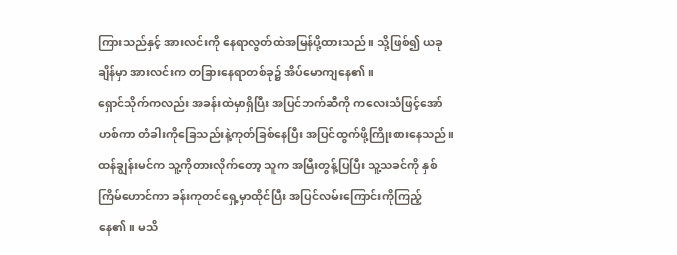ကြားသည်နှင့် အားလင်းကို နေရာလွတ်ထဲအမြန်ပို့ထားသည်။ သို့ဖြစ်၍ ယခုချိန်မှာ အားလင်းက တခြားနေရာတစ်ခု၌ အိပ်မောကျနေ၏။
ရှောင်သိုက်ကလည်း အခန်းထဲမှာရှိပြီး အပြင်ဘက်ဆီကို ကလေးသံဖြင့်အော်ဟစ်ကာ တံခါးကိုခြေသည်းနဲ့ကုတ်ခြစ်နေပြီး အပြင်ထွက်ဖို့ကြိုးစားနေသည်။
ထန်ချွန်းမင်က သူ့ကိုတားလိုက်တော့ သူက အမြီးတွန့်ပြပြီး သူ့သခင်ကို နှစ်ကြိမ်ဟောင်ကာ ခန်းကုတင်ရှေ့မှာထိုင်ပြီး အပြင်လမ်းကြောင်းကိုကြည့်နေ၏။ မသိ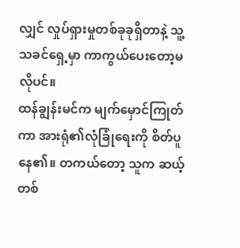လျှင် လှုပ်ရှားမှုတစ်ခုခုရှိတာနဲ့ သူ့သခင်ရှေ့မှာ ကာကွယ်ပေးတော့မလိုပင်။
ထန်ချွန်းမင်က မျက်မှောင်ကြုတ်ကာ အားရုံ၏လုံခြုံရေးကို စိတ်ပူနေ၏။ တကယ်တော့ သူက ဆယ့်တစ်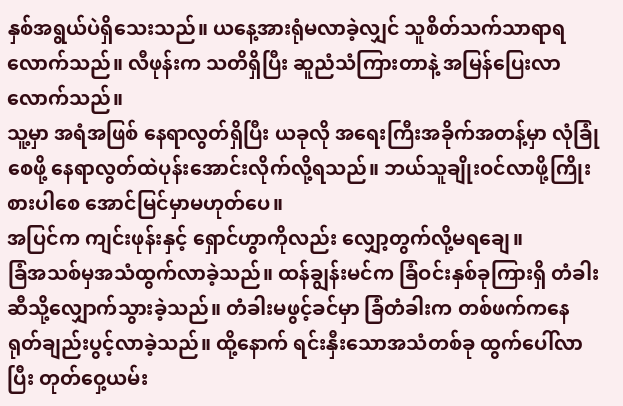နှစ်အရွယ်ပဲရှိသေးသည်။ ယနေ့အားရုံမလာခဲ့လျှင် သူစိတ်သက်သာရာရလောက်သည်။ လီဖုန်းက သတိရှိပြီး ဆူညံသံကြားတာနဲ့ အမြန်ပြေးလာလောက်သည်။
သူ့မှာ အရံအဖြစ် နေရာလွတ်ရှိပြီး ယခုလို အရေးကြီးအခိုက်အတန့်မှာ လုံခြုံစေဖို့ နေရာလွတ်ထဲပုန်းအောင်းလိုက်လို့ရသည်။ ဘယ်သူချိုးဝင်လာဖို့ကြိုးစားပါစေ အောင်မြင်မှာမဟုတ်ပေ။
အပြင်က ကျင်းဖုန်းနှင့် ရှောင်ဟွာကိုလည်း လျှော့တွက်လို့မရချေ။
ခြံအသစ်မှအသံထွက်လာခဲ့သည်။ ထန်ချွန်းမင်က ခြံဝင်းနှစ်ခုကြားရှိ တံခါးဆီသို့လျှောက်သွားခဲ့သည်။ တံခါးမဖွင့်ခင်မှာ ခြံတံခါးက တစ်ဖက်ကနေ ရုတ်ချည်းပွင့်လာခဲ့သည်။ ထို့နောက် ရင်းနှီးသောအသံတစ်ခု ထွက်ပေါ်လာပြီး တုတ်ဝှေ့ယမ်း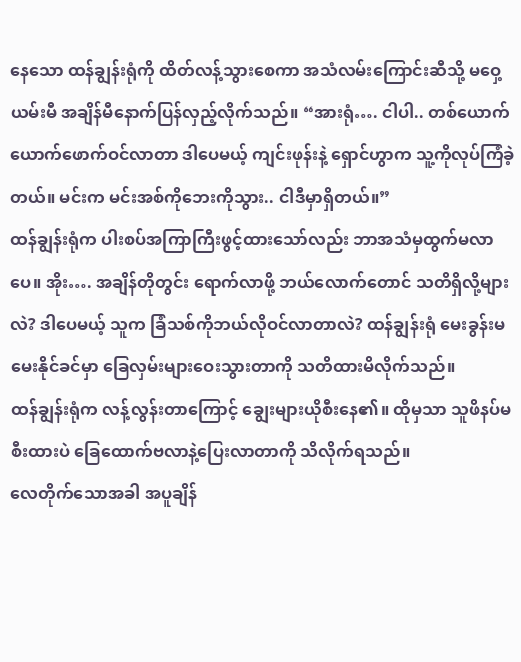နေသော ထန်ချွန်းရုံကို ထိတ်လန့်သွားစေကာ အသံလမ်းကြောင်းဆီသို့ မဝှေ့ယမ်းမီ အချိန်မီနောက်ပြန်လှည့်လိုက်သည်။ “အားရုံ…. ငါပါ.. တစ်ယောက်ယောက်ဖောက်ဝင်လာတာ ဒါပေမယ့် ကျင်းဖုန်းနဲ့ ရှောင်ဟွာက သူ့ကိုလုပ်ကြံခဲ့တယ်။ မင်းက မင်းအစ်ကိုဘေးကိုသွား.. ငါဒီမှာရှိတယ်။”
ထန်ချွန်းရုံက ပါးစပ်အကြာကြီးဖွင့်ထားသော်လည်း ဘာအသံမှထွက်မလာပေ။ အိုး…. အချိန်တိုတွင်း ရောက်လာဖို့ ဘယ်လောက်တောင် သတိရှိလို့များလဲ? ဒါပေမယ့် သူက ခြံသစ်ကိုဘယ်လိုဝင်လာတာလဲ? ထန်ချွန်းရုံ မေးခွန်းမမေးနိုင်ခင်မှာ ခြေလှမ်းများဝေးသွားတာကို သတိထားမိလိုက်သည်။
ထန်ချွန်းရုံက လန့်လွန်းတာကြောင့် ချွေးများယိုစီးနေ၏။ ထိုမှသာ သူဖိနပ်မစီးထားပဲ ခြေထောက်ဗလာနဲ့ပြေးလာတာကို သိလိုက်ရသည်။
လေတိုက်သောအခါ အပူချိန်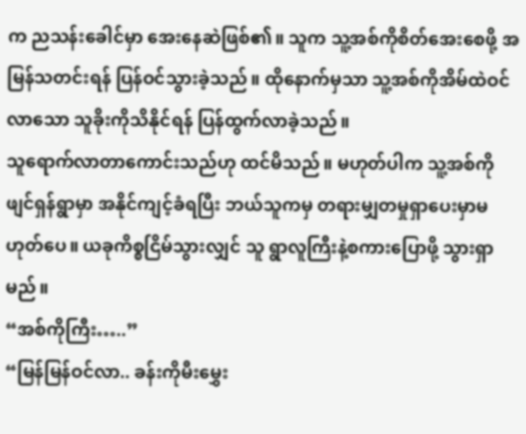က ညသန်းခေါင်မှာ အေးနေဆဲဖြစ်၏။ သူက သူ့အစ်ကိုစိတ်အေးစေဖို့ အမြန်သတင်းရန် ပြန်ဝင်သွားခဲ့သည်။ ထိုနောက်မှသာ သူ့အစ်ကိုအိမ်ထဲဝင်လာသော သူခိုးကိုသိနိုင်ရန် ပြန်ထွက်လာခဲ့သည်။
သူရောက်လာတာကောင်းသည်ဟု ထင်မိသည်။ မဟုတ်ပါက သူ့အစ်ကို ဖျင်ရှန်ရွာမှာ အနိုင်ကျင့်ခံရပြီး ဘယ်သူကမှ တရားမျှတမှုရှာပေးမှာမဟုတ်ပေ။ ယခုကိစ္စငြိမ်သွားလျှင် သူ ရွာလူကြီးနဲ့စကားပြောဖို့ သွားရှာမည်။
“အစ်ကိုကြီး…..”
“မြန်မြန်ဝင်လာ.. ခန်းကိုမီးမွှေး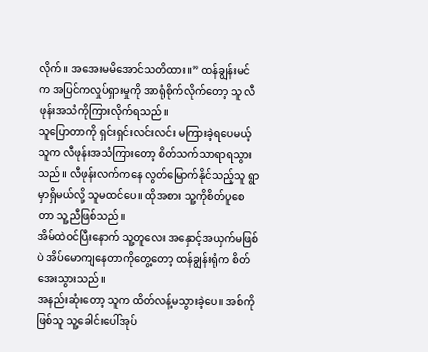လိုက်။ အအေးမမိအောင်သတိထား။” ထန်ချွန်းမင်က အပြင်ကလှုပ်ရှားမှုကို အာရုံစိုက်လိုက်တော့ သူ လီဖုန်းအသံကိုကြားလိုက်ရသည်။
သူပြောတာကို ရှင်းရှင်းလင်းလင်း မကြားခဲ့ရပေမယ့် သူက လီဖုန်းအသံကြားတော့ စိတ်သက်သာရာရသွားသည်။ လီဖုန်းလက်ကနေ လွတ်မြောက်နိုင်သည့်သူ ရွာမှာရှိမယ်လို့ သူမထင်ပေ။ ထိုအစား သူ့ကိုစိတ်ပူစေတာ သူ့ညီဖြစ်သည်။
အိမ်ထဲဝင်ပြီးနောက် သူ့တူလေး အနှောင့်အယှက်မဖြစ်ပဲ အိပ်မောကျနေတာကိုတွေ့တော့ ထန်ချွန်းရုံက စိတ်အေးသွားသည်။
အနည်းဆုံးတော့ သူက ထိတ်လန့်မသွားခဲ့ပေ။ အစ်ကိုဖြစ်သူ သူ့ခေါင်းပေါ်အုပ်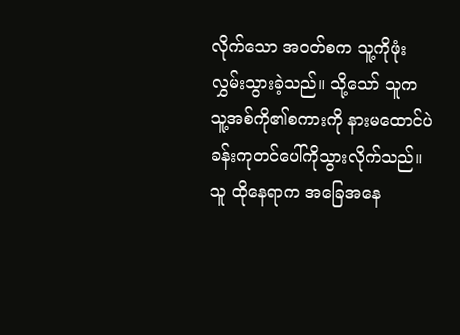လိုက်သော အဝတ်စက သူ့ကိုဖုံးလွှမ်းသွားခဲ့သည်။ သို့သော် သူက သူ့အစ်ကို၏စကားကို နားမထောင်ပဲ ခန်းကုတင်ပေါ်ကိုသွားလိုက်သည်။
သူ ထိုနေရာက အခြေအနေ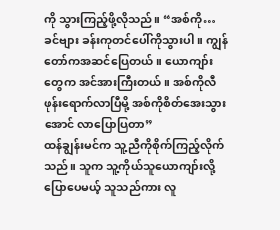ကို သွားကြည့်ဖို့လိုသည်။ “အစ်ကို… ခင်ဗျား ခန်းကုတင်ပေါ်ကိုသွားပါ။ ကျွန်တော်ကအဆင်ပြေတယ်။ ယောကျာ်းတွေက အင်အားကြီးတယ်။ အစ်ကိုလီဖုန်းရောက်လာပြီမို့ အစ်ကိုစိတ်အေးသွားအောင် လာပြောပြတာ”
ထန်ချွန်းမင်က သူ့ညီကိုစိုက်ကြည့်လိုက်သည်။ သူက သူ့ကိုယ်သူယောကျာ်းလို့ပြောပေမယ့် သူသည်ကား လူ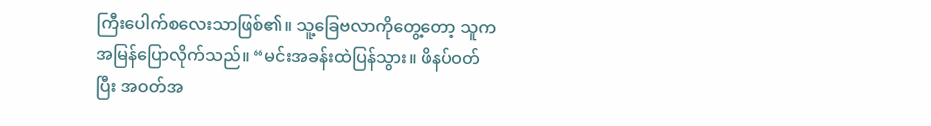ကြီးပေါက်စလေးသာဖြစ်၏။ သူ့ခြေဗလာကိုတွေ့တော့ သူက အမြန်ပြောလိုက်သည်။ “မင်းအခန်းထဲပြန်သွား။ ဖိနပ်ဝတ်ပြီး အဝတ်အ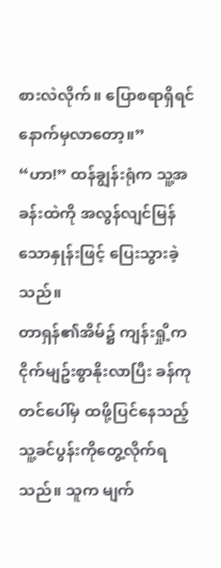စားလဲလိုက်။ ပြောစရာရှိရင် နောက်မှလာတော့။”
“ဟာ!” ထန်ချွန်းရုံက သူ့အခန်းထဲကို အလွန်လျင်မြန်သောနှုန်းဖြင့် ပြေးသွားခဲ့သည်။
တာရှန်၏အိမ်၌ ကျန်းရှို့က ငိုက်မျဥ်းစွာနိုးလာပြီး ခန်ကုတင်ပေါ်မှ ထဖို့ပြင်နေသည့် သူ့ခင်ပွန်းကိုတွေ့လိုက်ရသည်။ သူက မျက်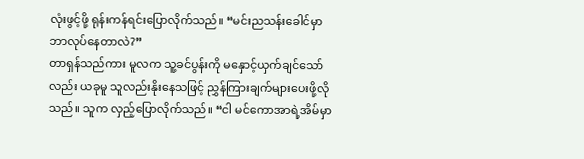လုံးဖွင့်ဖို့ ရုန်းကန်ရင်းပြောလိုက်သည်။ “မင်းညသန်းခေါင်မှာ ဘာလုပ်နေတာလဲ?”
တာရှန်သည်ကား မူလက သူ့ခင်ပွန်းကို မနှောင့်ယှက်ချင်သော်လည်း ယခုမူ သူလည်းနိုးနေသဖြင့် ညွှန်ကြားချက်များပေးဖို့လိုသည်။ သူက လှည့်ပြောလိုက်သည်။ “ငါ မင်ကောအာရဲ့အိမ်မှာ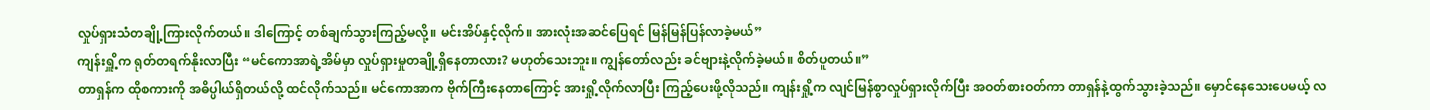လှုပ်ရှားသံတချို့ကြားလိုက်တယ်။ ဒါကြောင့် တစ်ချက်သွားကြည့်မလို့။ မင်းအိပ်နှင့်လိုက်။ အားလုံးအဆင်ပြေရင် မြန်မြန်ပြန်လာခဲ့မယ်”
ကျန်းရှိူ့က ရုတ်တရက်နိုးလာပြီး “မင်ကောအာရဲ့အိမ်မှာ လှုပ်ရှားမှုတချို့ရှိနေတာလား? မဟုတ်သေးဘူး။ ကျွန်တော်လည်း ခင်ဗျားနဲ့လိုက်ခဲ့မယ်။ စိတ်ပူတယ်။”
တာရှန်က ထိုစကားကို အဓိပ္ပါယ်ရှိတယ်လို့ ထင်လိုက်သည်။ မင်ကောအာက ဗိုက်ကြီးနေတာကြောင့် အားရှို့လိုက်လာပြီး ကြည့်ပေးဖို့လိုသည်။ ကျန်းရှို့က လျင်မြန်စွာလှုပ်ရှားလိုက်ပြီး အဝတ်စားဝတ်ကာ တာရှန်နဲ့ထွက်သွားခဲ့သည်။ မှောင်နေသေးပေမယ့် လ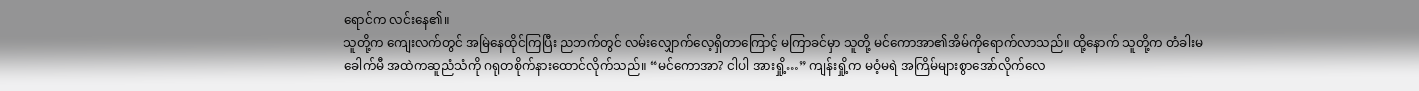ရောင်က လင်းနေ၏။
သူတို့က ကျေးလက်တွင် အမြဲနေထိုင်ကြပြီး ညဘက်တွင် လမ်းလျှောက်လေ့ရှိတာကြောင့် မကြာခင်မှာ သူတို့ မင်ကောအာ၏အိမ်ကိုရောက်လာသည်။ ထို့နောက် သူတို့က တံခါးမခေါက်မီ အထဲကဆူညံသံကို ဂရုတစိုက်နားထောင်လိုက်သည်။ “မင်ကောအာ? ငါပါ အားရှို့…” ကျန်းရှို့က မဝံ့မရဲ အကြိမ်များစွာအော်လိုက်လေ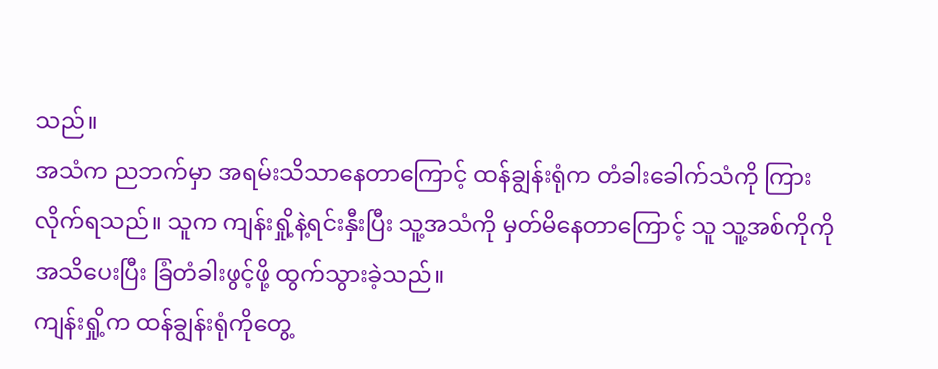သည်။
အသံက ညဘက်မှာ အရမ်းသိသာနေတာကြောင့် ထန်ချွန်းရုံက တံခါးခေါက်သံကို ကြားလိုက်ရသည်။ သူက ကျန်းရှို့နဲ့ရင်းနှီးပြီး သူ့အသံကို မှတ်မိနေတာကြောင့် သူ သူ့အစ်ကိုကိုအသိပေးပြီး ခြံတံခါးဖွင့်ဖို့ ထွက်သွားခဲ့သည်။
ကျန်းရှို့က ထန်ချွန်းရုံကိုတွေ့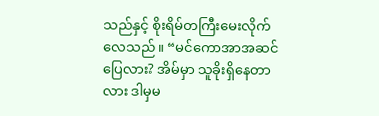သည်နှင့် စိုးရိမ်တကြီးမေးလိုက်လေသည်။ “မင်ကောအာအဆင်ပြေလား? အိမ်မှာ သူခိုးရှိနေတာလား ဒါမှမ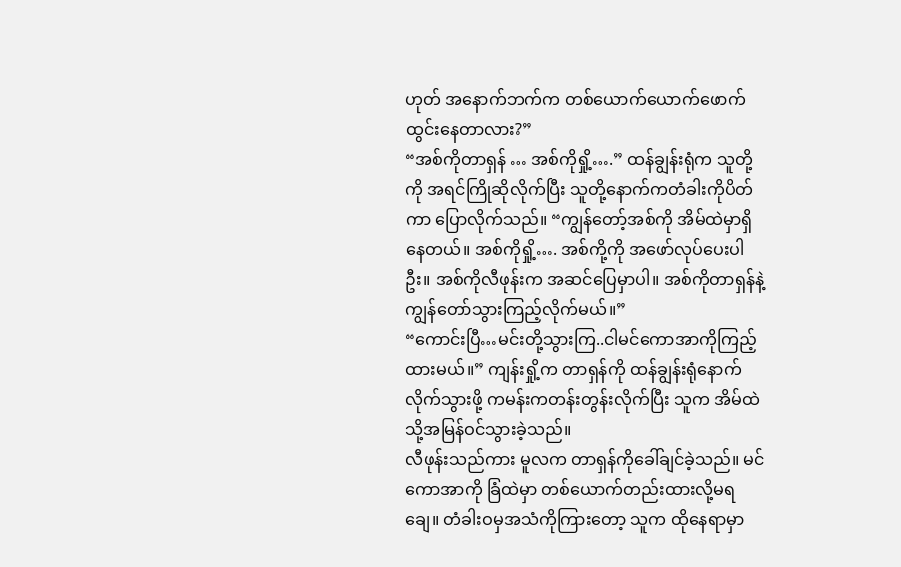ဟုတ် အနောက်ဘက်က တစ်ယောက်ယောက်ဖောက်ထွင်းနေတာလား?”
“အစ်ကိုတာရှန် … အစ်ကိုရှို့….” ထန်ချွန်းရုံက သူတို့ကို အရင်ကြိုဆိုလိုက်ပြီး သူတို့နောက်ကတံခါးကိုပိတ်ကာ ပြောလိုက်သည်။ “ကျွန်တော့်အစ်ကို အိမ်ထဲမှာရှိနေတယ်။ အစ်ကိုရှို့…. အစ်ကို့ကို အဖော်လုပ်ပေးပါဦး။ အစ်ကိုလီဖုန်းက အဆင်ပြေမှာပါ။ အစ်ကိုတာရှန်နဲ့ ကျွန်တော်သွားကြည့်လိုက်မယ်။”
“ကောင်းပြီ…မင်းတို့သွားကြ..ငါမင်ကောအာကိုကြည့်ထားမယ်။” ကျန်းရှို့က တာရှန်ကို ထန်ချွန်းရုံနောက်လိုက်သွားဖို့ ကမန်းကတန်းတွန်းလိုက်ပြီး သူက အိမ်ထဲသို့အမြန်ဝင်သွားခဲ့သည်။
လီဖုန်းသည်ကား မူလက တာရှန်ကိုခေါ်ချင်ခဲ့သည်။ မင်ကောအာကို ခြံထဲမှာ တစ်ယောက်တည်းထားလို့မရချေ။ တံခါးဝမှအသံကိုကြားတော့ သူက ထိုနေရာမှာ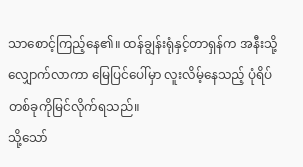သာစောင့်ကြည့်နေ၏။ ထန်ချွန်းရုံနှင့်တာရှန်က အနီးသို့လျှောက်လာကာ မြေပြင်ပေါ်မှာ လူးလိမ့်နေသည့် ပုံရိပ်တစ်ခုကိုမြင်လိုက်ရသည်။
သို့သော်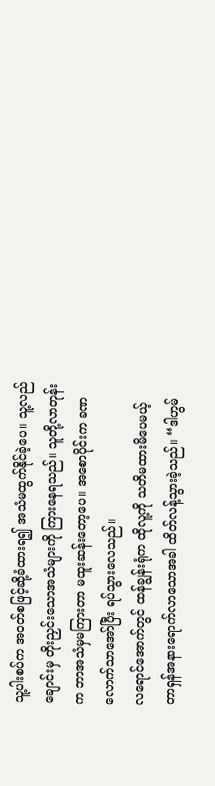သူ့ပါးစပ်က အဝတ်စဖြင့်ဆို့ခံထားရ၍ အသံမထွက်နိုင်ခဲ့ပေ။ သူ့လည်ချောင်းမှ တိုးညှင်းသောအသံများကို ကြားနေရသည်။ သူတို့လာတုန်းက ဘာအသံမှမကြားတာ မထူးဆန်းတော့ပေ။ အစောပိုင်းက ခဏလောက်သာအော်ပြီး ရပ်သွားလေသည်။
လရောင်အောက်တွင် ထန်ချွန်းရုံက ထိုလူ့ကို သတိမထားမိပေမယ့် တာရှန်အနားရောက်လာသောအခါ ထိတ်လန့်သွားခဲ့သည်။ “ဒါဟွမ်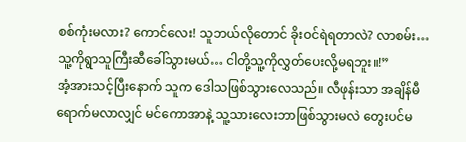စစ်ကုံးမလား? ကောင်လေး! သူဘယ်လိုတောင် ခိုးဝင်ရဲရတာလဲ? လာစမ်း… သူ့ကိုရွာသူကြီးဆီခေါ်သွားမယ်… ငါတို့သူ့ကိုလွှတ်ပေးလို့မရဘူး။!”
အံ့အားသင့်ပြီးနောက် သူက ဒေါသဖြစ်သွားလေသည်။ လီဖုန်းသာ အချိန်မီရောက်မလာလျှင် မင်ကောအာနဲ့ သူ့သားလေးဘာဖြစ်သွားမလဲ တွေးပင်မ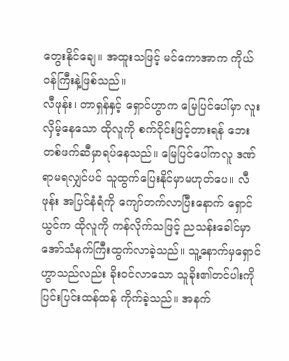တွေးနိုင်ချေ။ အထူးသဖြင့် မင်ကောအာက ကိုယ်ဝန်ကြီးနဲ့ဖြစ်သည်။
လီဖုန်း၊ တာရှန်နှင့် ရှောင်ဟွာက မြေပြင်ပေါ်မှာ လူးလှိမ့်နေသော ထိုလူကို စက်ဝိုင်းဖြင့်တားရန် ဘေးတစ်ဖက်ဆီမှာရပ်နေသည်။ မြေပြင်ပေါ်ကလူ ဒဏ်ရာမရလျှင်ပင် သူထွက်ပြေးနိုင်မှာမဟုတ်ပေ။ လီဖုန်း အပြင်နံရံကို ကျော်တက်လာပြီးနောက် ရှောင်ယွင်က ထိုလူကို ကန်လိုက်သဖြင့် ညသန်းခေါင်မှာ အော်သံနက်ကြီးထွက်လာခဲ့သည်။ သူ့နောက်မှရှောင်ဟွာသည်လည်း ခိုးဝင်လာသော သူခိုး၏တင်ပါးကို ပြင်းပြင်းထန်ထန် ကိုက်ခဲ့သည်။ အနက်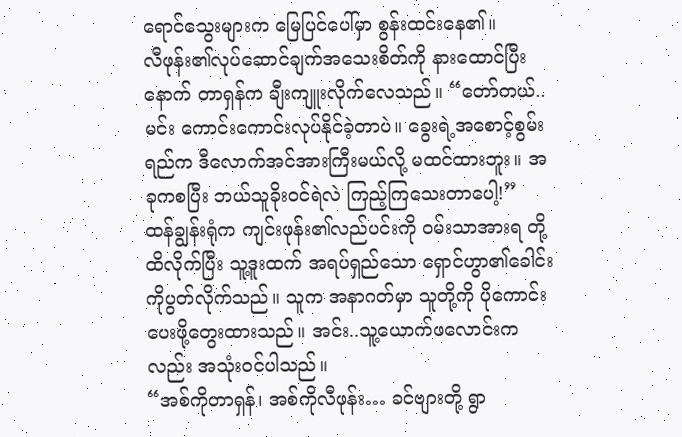ရောင်သွေးများက မြေပြင်ပေါ်မှာ စွန်းထင်းနေ၏။
လီဖုန်း၏လုပ်ဆောင်ချက်အသေးစိတ်ကို နားထောင်ပြီးနောက် တာရှန်က ချီးကျူးလိုက်လေသည်။ “တော်တယ်..မင်း ကောင်းကောင်းလုပ်နိုင်ခဲ့တာပဲ။ ခွေးရဲ့အစောင့်စွမ်းရည်က ဒီလောက်အင်အားကြီးမယ်လို့ မထင်ထားဘူး။ အခုကစပြီး ဘယ်သူခိုးဝင်ရဲလဲ ကြည့်ကြသေးတာပေါ့!”
ထန်ချွန်းရုံက ကျင်းဖုန်း၏လည်ပင်းကို ဝမ်းသာအားရ တို့ထိလိုက်ပြီး သူ့ဒူးထက် အရပ်ရှည်သော ရှောင်ဟွာ၏ခေါင်းကိုပွတ်လိုက်သည်။ သူက အနာဂတ်မှာ သူတို့ကို ပိုကောင်းပေးဖို့တွေးထားသည်။ အင်း..သူ့ယောက်ဖလောင်းကလည်း အသုံးဝင်ပါသည်။
“အစ်ကိုတာရှန်၊ အစ်ကိုလီဖုန်း… ခင်ဗျားတို့ ရွာ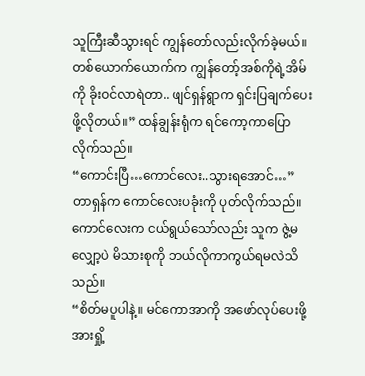သူကြီးဆီသွားရင် ကျွန်တော်လည်းလိုက်ခဲ့မယ်။ တစ်ယောက်ယောက်က ကျွန်တော့်အစ်ကိုရဲ့အိမ်ကို ခိုးဝင်လာရဲတာ.. ဖျင်ရှန်ရွာက ရှင်းပြချက်ပေးဖို့လိုတယ်။” ထန်ချွန်းရုံက ရင်ကော့ကာပြောလိုက်သည်။
“ကောင်းပြီ…ကောင်လေး..သွားရအောင်…” တာရှန်က ကောင်လေးပခုံးကို ပုတ်လိုက်သည်။ ကောင်လေးက ငယ်ရွယ်သော်လည်း သူက ဇွဲ့မလျှော့ပဲ မိသားစုကို ဘယ်လိုကာကွယ်ရမလဲသိသည်။
“စိတ်မပူပါနဲ့။ မင်ကောအာကို အဖော်လုပ်ပေးဖို့ အားရှို့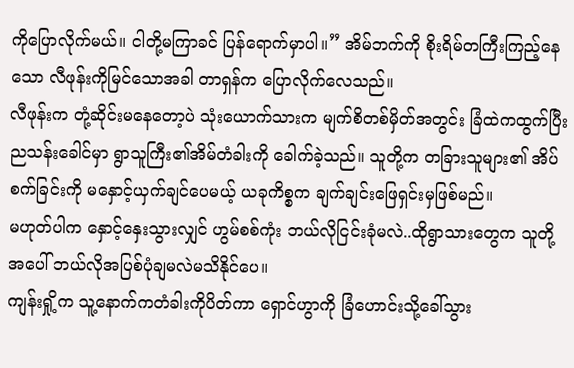ကိုပြောလိုက်မယ်။ ငါတို့မကြာခင် ပြန်ရောက်မှာပါ။” အိမ်ဘက်ကို စိုးရိမ်တကြီးကြည့်နေသော လီဖုန်းကိုမြင်သောအခါ တာရှန်က ပြောလိုက်လေသည်။
လီဖုန်းက တုံ့ဆိုင်းမနေတော့ပဲ သုံးယောက်သားက မျက်စိတစ်မှိတ်အတွင်း ခြံထဲကထွက်ပြီး ညသန်းခေါင်မှာ ရွာသူကြီး၏အိမ်တံခါးကို ခေါက်ခဲ့သည်။ သူတို့က တခြားသူများ၏ အိပ်စက်ခြင်းကို မနှောင့်ယှက်ချင်ပေမယ့် ယခုကိစ္စက ချက်ချင်းဖြေရှင်းမှဖြစ်မည်။
မဟုတ်ပါက နှောင့်နှေးသွားလျှင် ဟွမ်စစ်ကုံး ဘယ်လိုငြင်းခုံမလဲ..ထိုရွာသားတွေက သူတို့အပေါ် ဘယ်လိုအပြစ်ပုံချမလဲမသိနိုင်ပေ။
ကျန်းရှို့က သူ့နောက်ကတံခါးကိုပိတ်ကာ ရှောင်ဟွာကို ခြံဟောင်းသို့ခေါ်သွား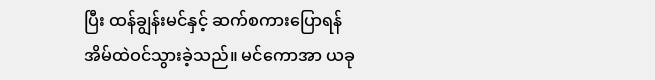ပြီး ထန်ချွန်းမင်နှင့် ဆက်စကားပြောရန် အိမ်ထဲဝင်သွားခဲ့သည်။ မင်ကောအာ ယခု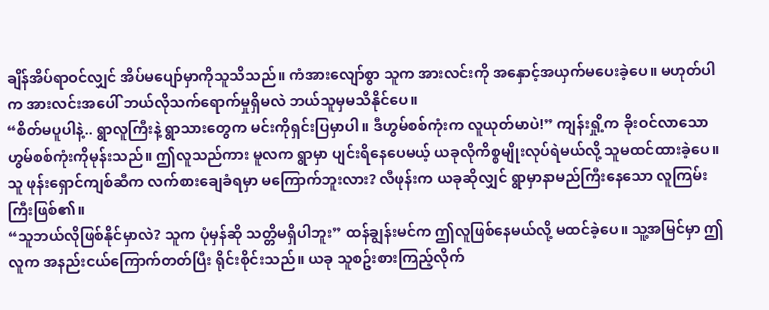ချိန်အိပ်ရာဝင်လျှင် အိပ်မပျော်မှာကိုသူသိသည်။ ကံအားလျော်စွာ သူက အားလင်းကို အနှောင့်အယှက်မပေးခဲ့ပေ။ မဟုတ်ပါက အားလင်းအပေါ် ဘယ်လိုသက်ရောက်မှုရှိမလဲ ဘယ်သူမှမသိနိုင်ပေ။
“စိတ်မပူပါနဲ့.. ရွာလူကြီးနဲ့ ရွာသားတွေက မင်းကိုရှင်းပြမှာပါ။ ဒီဟွမ်စစ်ကုံးက လူယုတ်မာပဲ!” ကျန်းရှို့က ခိုးဝင်လာသော ဟွမ်စစ်ကုံးကိုမုန်းသည်။ ဤလူသည်ကား မူလက ရွာမှာ ပျင်းရိနေပေမယ့် ယခုလိုကိစ္စမျိုးလုပ်ရဲမယ်လို့ သူမထင်ထားခဲ့ပေ။ သူ ဖုန်းရှောင်ကျစ်ဆီက လက်စားချေခံရမှာ မကြောက်ဘူးလား? လီဖုန်းက ယခုဆိုလျှင် ရွာမှာနာမည်ကြီးနေသော လူကြမ်းကြီးဖြစ်၏။
“သူဘယ်လိုဖြစ်နိုင်မှာလဲ? သူက ပုံမှန်ဆို သတ္တိမရှိပါဘူး” ထန်ချွန်းမင်က ဤလူဖြစ်နေမယ်လို့ မထင်ခဲ့ပေ။ သူ့အမြင်မှာ ဤလူက အနည်းငယ်ကြောက်တတ်ပြီး ရိုင်းစိုင်းသည်။ ယခု သူစဥ်းစားကြည့်လိုက်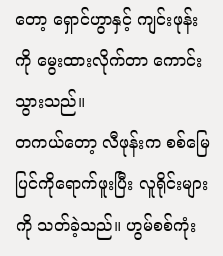တော့ ရှောင်ဟွာနှင့် ကျင်းဖုန်းကို မွေးထားလိုက်တာ ကောင်းသွားသည်။
တကယ်တော့ လီဖုန်းက စစ်မြေပြင်ကိုရောက်ဖူးပြီး လူရိုင်းများကို သတ်ခဲ့သည်။ ဟွမ်စစ်ကုံး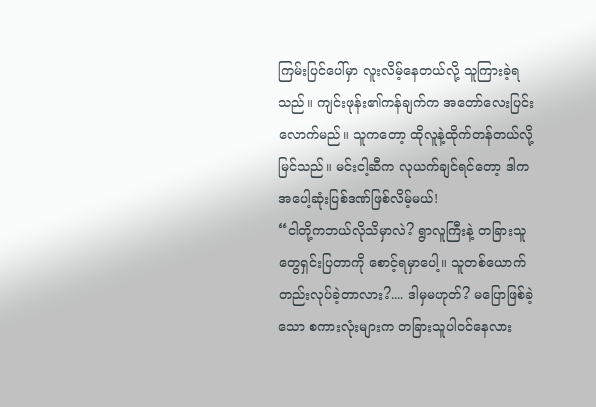ကြမ်းပြင်ပေါ်မှာ လူးလိမ့်နေတယ်လို့ သူကြားခဲ့ရသည်။ ကျင်းဖုန်း၏ကန်ချက်က အတော်လေးပြင်းလောက်မည်။ သူကတော့ ထိုလူနဲ့ထိုက်တန်တယ်လို့မြင်သည်။ မင်းငါ့ဆီက လုယက်ချင်ရင်တော့ ဒါက အပေါ့ဆုံးပြစ်ဒဏ်ဖြစ်လိမ့်မယ်!
“ငါတို့ကဘယ်လိုသိမှာလဲ? ရွာလူကြီးနဲ့ တခြားသူတွေရှင်းပြတာကို စောင့်ရမှာပေါ့။ သူတစ်ယောက်တည်းလုပ်ခဲ့တာလား?.... ဒါမှမဟုတ်? မပြောဖြစ်ခဲ့သော စကားလုံးများက တခြားသူပါဝင်နေလား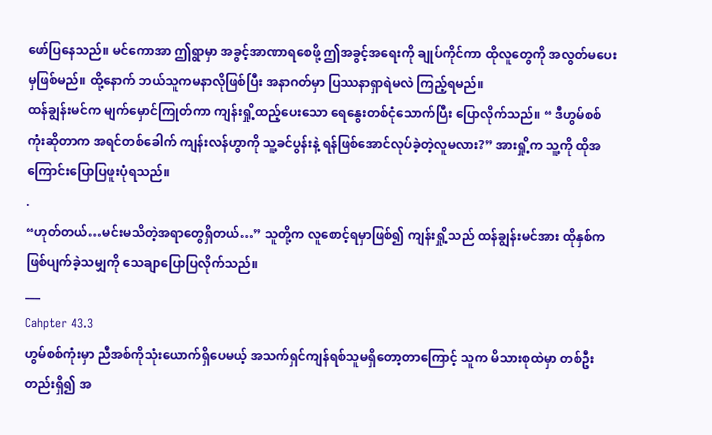ဖော်ပြနေသည်။ မင်ကောအာ ဤရွာမှာ အခွင့်အာဏာရစေဖို့ ဤအခွင့်အရေးကို ချုပ်ကိုင်ကာ ထိုလူတွေကို အလွတ်မပေးမှဖြစ်မည်။ ထို့နောက် ဘယ်သူကမနာလိုဖြစ်ပြီး အနာဂတ်မှာ ပြဿနာရှာရဲမလဲ ကြည့်ရမည်။
ထန်ချွန်းမင်က မျက်မှောင်ကြုတ်ကာ ကျန်းရှို့ထည့်ပေးသော ရေနွေးတစ်ငုံသောက်ပြီး ပြောလိုက်သည်။ “ ဒီဟွမ်စစ်ကုံးဆိုတာက အရင်တစ်ခေါက် ကျန်းလန်ဟွာကို သူ့ခင်ပွန်းနဲ့ ရန်ဖြစ်အောင်လုပ်ခဲ့တဲ့လူမလား?” အားရှို့က သူ့ကို ထိုအကြောင်းပြောပြဖူးပုံရသည်။
.
“ဟုတ်တယ်…မင်းမသိတဲ့အရာတွေရှိတယ်…” သူတို့က လူစောင့်ရမှာဖြစ်၍ ကျန်းရှို့သည် ထန်ချွန်းမင်အား ထိုနှစ်က ဖြစ်ပျက်ခဲ့သမျှကို သေချာပြောပြလိုက်သည်။
___
Cahpter 43.3
ဟွမ်စစ်ကုံးမှာ ညီအစ်ကိုသုံးယောက်ရှိပေမယ့် အသက်ရှင်ကျန်ရစ်သူမရှိတော့တာကြောင့် သူက မိသားစုထဲမှာ တစ်ဦးတည်းရှိ၍ အ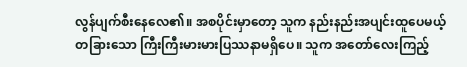လွန်ပျက်စီးနေလေ၏။ အစပိုင်းမှာတော့ သူက နည်းနည်းအပျင်းထူပေမယ့် တခြားသော ကြီးကြီးမားမားပြဿနာမရှိပေ။ သူက အတော်လေးကြည့်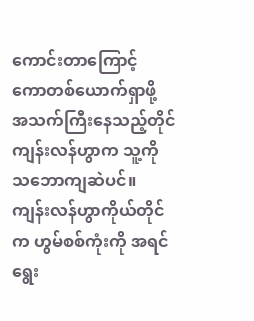ကောင်းတာကြောင့် ကောတစ်ယောက်ရှာဖို့ အသက်ကြီးနေသည့်တိုင် ကျန်းလန်ဟွာက သူ့ကို သဘောကျဆဲပင်။
ကျန်းလန်ဟွာကိုယ်တိုင်က ဟွမ်စစ်ကုံးကို အရင်ရွေး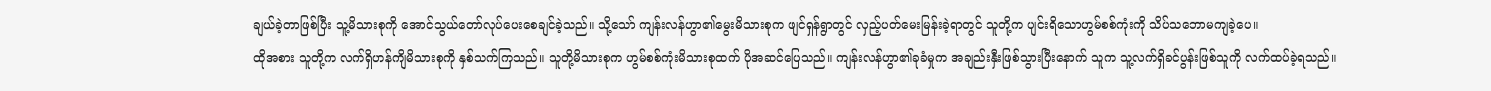ချယ်ခဲ့တာဖြစ်ပြီး သူ့မိသားစုကို အောင်သွယ်တော်လုပ်ပေးစေချင်ခဲ့သည်။ သို့သော် ကျန်းလန်ဟွာ၏မွေးမိသားစုက ဖျင်ရှန်ရွာတွင် လှည့်ပတ်မေးမြန်းခဲ့ရာတွင် သူတို့က ပျင်းရိသောဟွမ်စစ်ကုံးကို သိပ်သဘောမကျခဲ့ပေ။
ထိုအစား သူတို့က လက်ရှိဟန်ကျိမိသားစုကို နှစ်သက်ကြသည်။ သူတို့မိသားစုက ဟွမ်စစ်ကုံးမိသားစုထက် ပိုအဆင်ပြေသည်။ ကျန်းလန်ဟွာ၏ခုခံမှုက အချည်းနှီးဖြစ်သွားပြီးနောက် သူက သူ့လက်ရှိခင်ပွန်းဖြစ်သူကို လက်ထပ်ခဲ့ရသည်။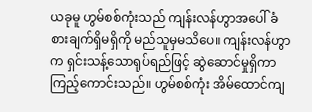ယခုမူ ဟွမ်စစ်ကုံးသည် ကျန်းလန်ဟွာအပေါ် ခံစားချက်ရှိမရှိကို မည်သူမှမသိပေ။ ကျန်းလန်ဟွာက ရှင်းသန့်သောရုပ်ရည်ဖြင့် ဆွဲဆောင်မှုရှိကာ ကြည့်ကောင်းသည်။ ဟွမ်စစ်ကုံး အိမ်ထောင်ကျ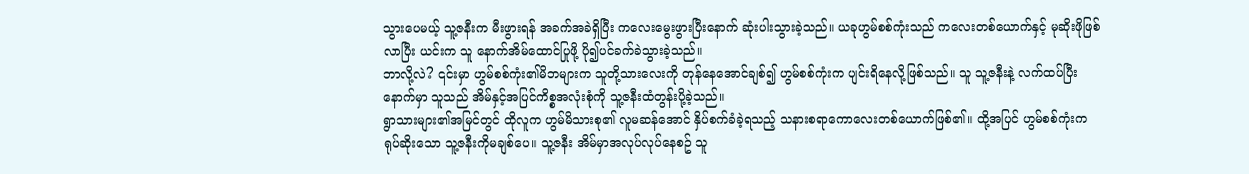သွားပေမယ့် သူ့ဇနီးက မီးဖွားရန် အခက်အခဲရှိပြီး ကလေးမွေးဖွားပြီးနောက် ဆုံးပါးသွားခဲ့သည်။ ယခုဟွမ်စစ်ကုံးသည် ကလေးတစ်ယောက်နှင့် မုဆိုးဖိုဖြစ်လာပြီး ယင်းက သူ နောက်အိမ်ထောင်ပြုဖို့ ပို၍ပင်ခက်ခဲသွားခဲ့သည်။
ဘာလို့လဲ? ၎င်းမှာ ဟွမ်စစ်ကုံး၏မိဘများက သူတို့သားလေးကို တုန်နေအောင်ချစ်၍ ဟွမ်စစ်ကုံးက ပျင်းရိနေလို့ဖြစ်သည်။ သူ သူ့ဇနီးနဲ့ လက်ထပ်ပြီးနောက်မှာ သူသည် အိမ်နှင့်အပြင်ကိစ္စအလုံးစုံကို သူ့ဇနီးထံတွန်းပို့ခဲ့သည်။
ရွာသားများ၏အမြင်တွင် ထိုလူက ဟွမ်မိသားစု၏ လူမဆန်အောင် နှိပ်စက်ခံခဲ့ရသည့် သနားစရာကောလေးတစ်ယောက်ဖြစ်၏။ ထို့အပြင် ဟွမ်စစ်ကုံးက ရုပ်ဆိုးသော သူ့ဇနီးကိုမချစ်ပေ။ သူ့ဇနီး အိမ်မှာအလုပ်လုပ်နေစဥ် သူ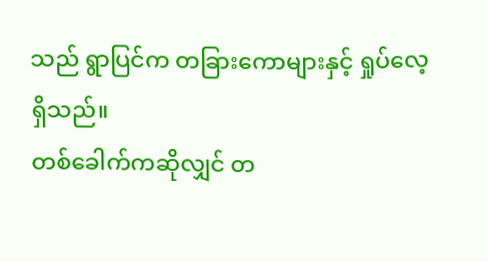သည် ရွာပြင်က တခြားကောများနှင့် ရှုပ်လေ့ရှိသည်။
တစ်ခေါက်ကဆိုလျှင် တ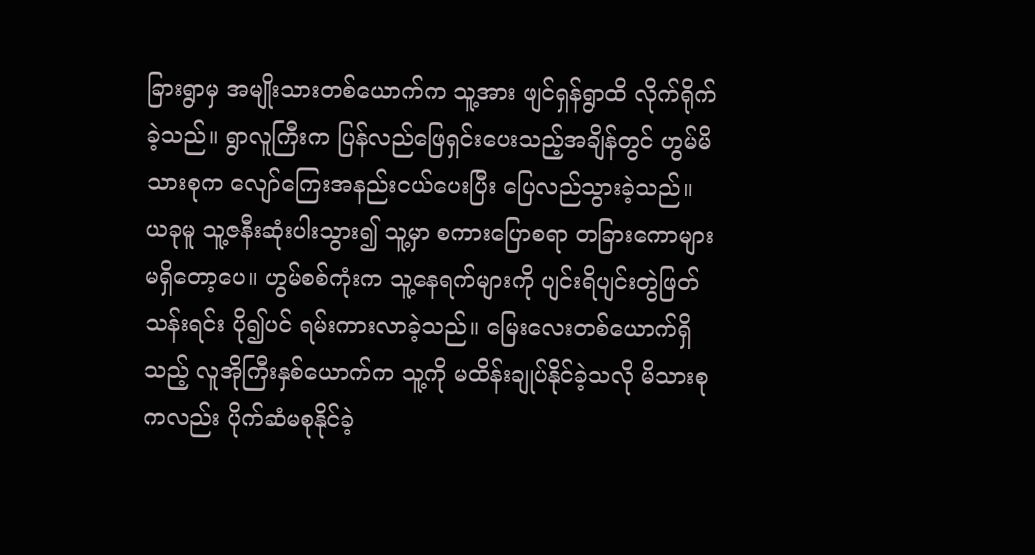ခြားရွာမှ အမျိုးသားတစ်ယောက်က သူ့အား ဖျင်ရှန်ရွာထိ လိုက်ရိုက်ခဲ့သည်။ ရွာလူကြီးက ပြန်လည်ဖြေရှင်းပေးသည့်အချိန်တွင် ဟွမ်မိသားစုက လျော်ကြေးအနည်းငယ်ပေးပြီး ပြေလည်သွားခဲ့သည်။
ယခုမူ သူ့ဇနီးဆုံးပါးသွား၍ သူ့မှာ စကားပြောစရာ တခြားကောများ မရှိတော့ပေ။ ဟွမ်စစ်ကုံးက သူ့နေရက်များကို ပျင်းရိပျင်းတွဲဖြတ်သန်းရင်း ပို၍ပင် ရမ်းကားလာခဲ့သည်။ မြေးလေးတစ်ယောက်ရှိသည့် လူအိုကြီးနှစ်ယောက်က သူ့ကို မထိန်းချုပ်နိုင်ခဲ့သလို မိသားစုကလည်း ပိုက်ဆံမစုနိုင်ခဲ့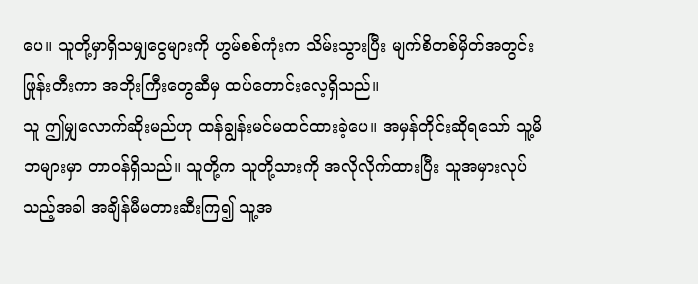ပေ။ သူတို့မှာရှိသမျှငွေများကို ဟွမ်စစ်ကုံးက သိမ်းသွားပြီး မျက်စိတစ်မှိတ်အတွင်း ဖြုန်းတီးကာ အဘိုးကြီးတွေဆီမှ ထပ်တောင်းလေ့ရှိသည်။
သူ ဤမျှလောက်ဆိုးမည်ဟု ထန်ချွန်းမင်မထင်ထားခဲ့ပေ။ အမှန်တိုင်းဆိုရသော် သူ့မိဘများမှာ တာဝန်ရှိသည်။ သူတို့က သူတို့သားကို အလိုလိုက်ထားပြီး သူအမှားလုပ်သည့်အခါ အချိန်မီမတားဆီးကြ၍ သူ့အ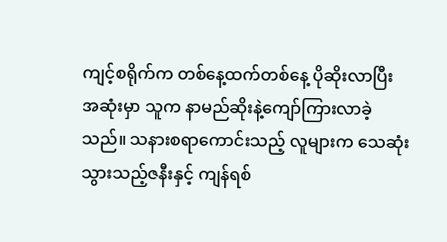ကျင့်စရိုက်က တစ်နေ့ထက်တစ်နေ့ ပိုဆိုးလာပြီး အဆုံးမှာ သူက နာမည်ဆိုးနဲ့ကျော်ကြားလာခဲ့သည်။ သနားစရာကောင်းသည့် လူများက သေဆုံးသွားသည့်ဇနီးနှင့် ကျန်ရစ်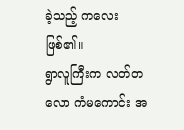ခဲ့သည့် ကလေးဖြစ်၏။
ရွာလူကြီးက လတ်တလော ကံမကောင်း အ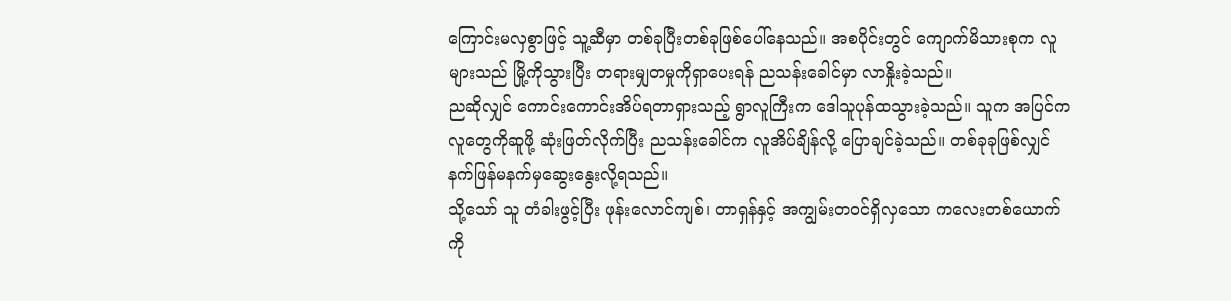ကြောင်းမလှစွာဖြင့် သူ့ဆီမှာ တစ်ခုပြီးတစ်ခုဖြစ်ပေါ်နေသည်။ အစပိုင်းတွင် ကျောက်မိသားစုက လူများသည် မြို့ကိုသွားပြီး တရားမျှတမှုကိုရှာပေးရန် ညသန်းခေါင်မှာ လာနှိုးခဲ့သည်။
ညဆိုလျှင် ကောင်းကောင်းအိပ်ရတာရှားသည့် ရွာလူကြီးက ဒေါသူပုန်ထသွားခဲ့သည်။ သူက အပြင်ကလူတွေကိုဆူဖို့ ဆုံးဖြတ်လိုက်ပြီး ညသန်းခေါင်က လူအိပ်ချိန်လို့ ပြောချင်ခဲ့သည်။ တစ်ခုခုဖြစ်လျှင် နက်ဖြန်မနက်မှဆွေးနွေးလို့ရသည်။
သို့သော် သူ တံခါးဖွင့်ပြီး ဖုန်းလောင်ကျစ်၊ တာရှန်နှင့် အကျွမ်းတဝင်ရှိလှသော ကလေးတစ်ယောက်ကို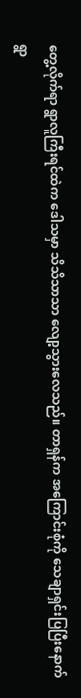တွေ့လိုက်ရာ ရွာလူကြီးရင်ထဲက ဒေါသမှာ သိသိသာသာ လျော့သွားလေသည်။ တာရှန်က အကြောင်းစုံကို သေချာရှင်းပြပြီးနောက် ရွာ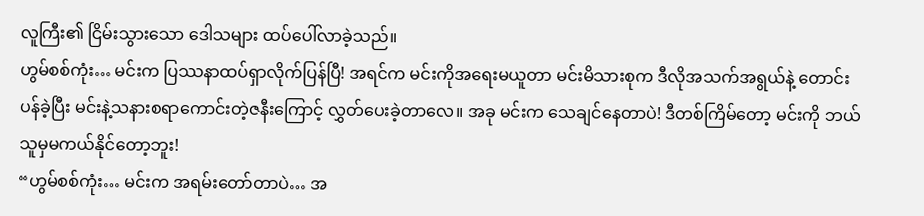လူကြီး၏ ငြိမ်းသွားသော ဒေါသများ ထပ်ပေါ်လာခဲ့သည်။
ဟွမ်စစ်ကုံး… မင်းက ပြဿနာထပ်ရှာလိုက်ပြန်ပြီ! အရင်က မင်းကိုအရေးမယူတာ မင်းမိသားစုက ဒီလိုအသက်အရွယ်နဲ့ တောင်းပန်ခဲ့ပြီး မင်းနဲ့သနားစရာကောင်းတဲ့ဇနီးကြောင့် လွှတ်ပေးခဲ့တာလေ။ အခု မင်းက သေချင်နေတာပဲ! ဒီတစ်ကြိမ်တော့ မင်းကို ဘယ်သူမှမကယ်နိုင်တော့ဘူး!
“ဟွမ်စစ်ကုံး… မင်းက အရမ်းတော်တာပဲ… အ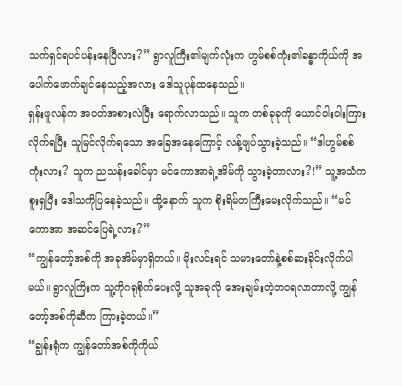သက်ရှင်ရပင်ပန်းနေပြီလား?” ရွာလူကြီး၏မျက်လုံးက ဟွမ်စစ်ကုံး၏ခန္ဓာကိုယ်ကို အပေါက်ဖောက်ချင်နေသည့်အလား ဒေါသူပုန်ထနေသည်။
ရှန်းဖူလန်က အဝတ်အစားလဲပြီး ရောက်လာသည်။ သူက တစ်ခုခုကို ယောင်ဝါးဝါးကြားလိုက်ရပြီး သူမြင်လိုက်ရသော အခြေအနေကြောင့် လန့်ဖျပ်သွားခဲ့သည်။ “ဒါဟွမ်စစ်ကုံးလား? သူက ညသန်းခေါင်မှာ မင်ကောအာရဲ့အိမ်ကို သွားခဲ့တာလား?!” သူ့အသံက စူးရှပြီး ဒေါသကိုပြနေခဲ့သည်။ ထို့နောက် သူက စိုးရိမ်တကြီးမေးလိုက်သည်။ “မင်ကောအာ အဆင်ပြေရဲ့လား?”
“ကျွန်တော့်အစ်ကို အခုအိမ်မှာရှိတယ်။ မိုးလင်းရင် သမားတော်နဲ့စစ်ဆးခိုင်းလိုက်ပါမယ်။ ရွာလူကြိးက သူ့ကိုဂရုစိုက်ပေးလို့ သူအခုလို အေးချမ်းတဲ့ဘဝရလာတာလို့ ကျွန်တော့်အစ်ကိုဆီက ကြားခဲ့တယ်။”
“ချွန်းရုံက ကျွန်တော်အစ်ကိုကိုယ်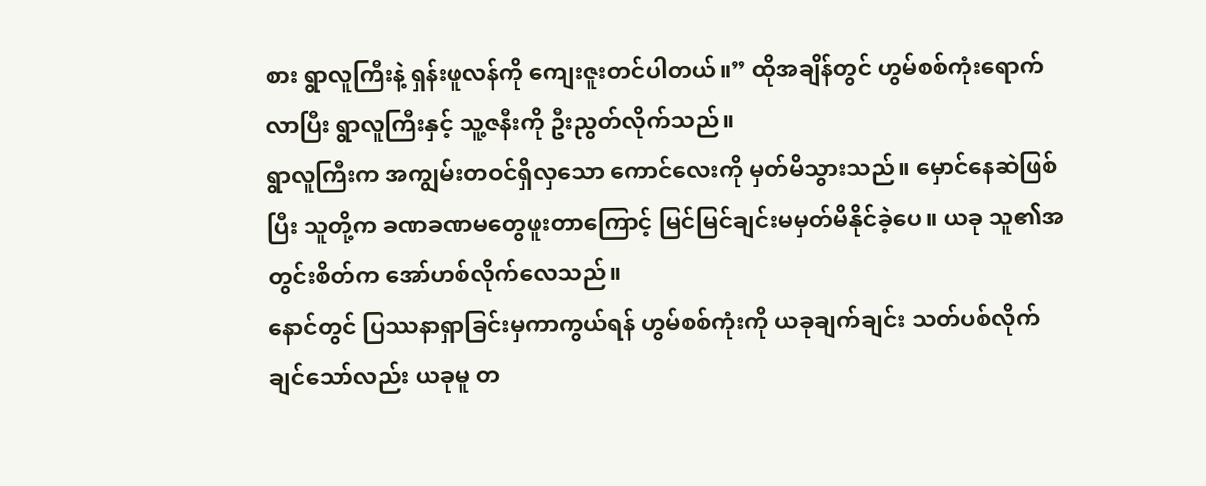စား ရွာလူကြီးနဲ့ ရှန်းဖူလန်ကို ကျေးဇူးတင်ပါတယ်။” ထိုအချိန်တွင် ဟွမ်စစ်ကုံးရောက်လာပြီး ရွာလူကြီးနှင့် သူ့ဇနီးကို ဦးညွတ်လိုက်သည်။
ရွာလူကြီးက အကျွမ်းတဝင်ရှိလှသော ကောင်လေးကို မှတ်မိသွားသည်။ မှောင်နေဆဲဖြစ်ပြီး သူတို့က ခဏခဏမတွေဖူးတာကြောင့် မြင်မြင်ချင်းမမှတ်မိနိုင်ခဲ့ပေ။ ယခု သူ၏အတွင်းစိတ်က အော်ဟစ်လိုက်လေသည်။
နောင်တွင် ပြဿနာရှာခြင်းမှကာကွယ်ရန် ဟွမ်စစ်ကုံးကို ယခုချက်ချင်း သတ်ပစ်လိုက်ချင်သော်လည်း ယခုမူ တ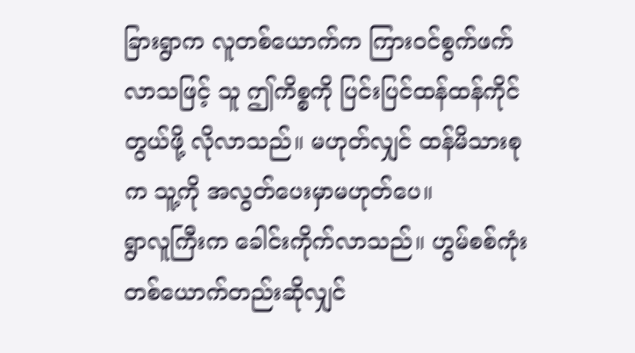ခြားရွာက လူတစ်ယောက်က ကြားဝင်စွက်ဖက်လာသဖြင့် သူ ဤကိစ္စကို ပြင်းပြင်ထန်ထန်ကိုင်တွယ်ဖို့ လိုလာသည်။ မဟုတ်လျှင် ထန်မိသားစုက သူ့ကို အလွတ်ပေးမှာမဟုတ်ပေ။
ရွာလူကြီးက ခေါင်းကိုက်လာသည်။ ဟွမ်စစ်ကုံးတစ်ယောက်တည်းဆိုလျှင်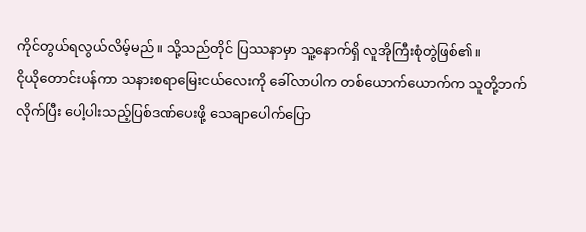ကိုင်တွယ်ရလွယ်လိမ့်မည်။ သို့သည်တိုင် ပြဿနာမှာ သူ့နောက်ရှိ လူအိုကြီးစုံတွဲဖြစ်၏။
ငိုယိုတောင်းပန်ကာ သနားစရာမြေးငယ်လေးကို ခေါ်လာပါက တစ်ယောက်ယောက်က သူတို့ဘက်လိုက်ပြီး ပေါ့ပါးသည့်ပြစ်ဒဏ်ပေးဖို့ သေချာပေါက်ပြော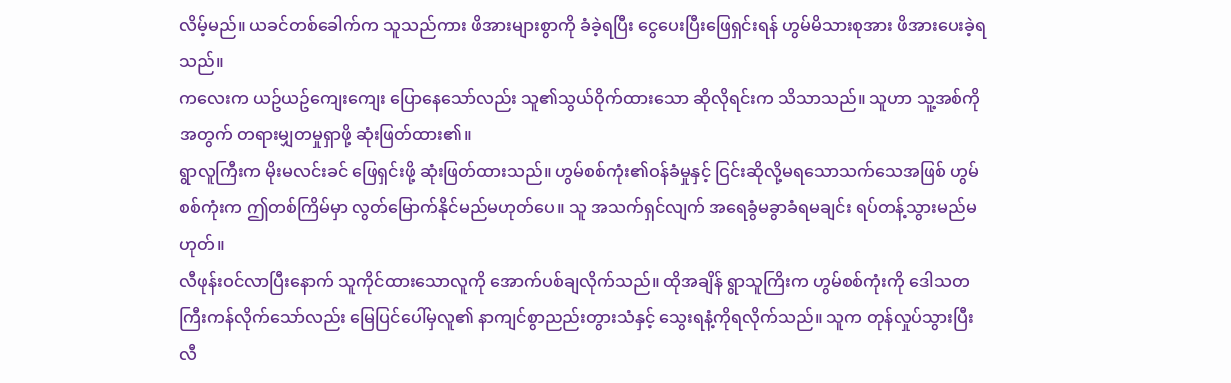လိမ့်မည်။ ယခင်တစ်ခေါက်က သူသည်ကား ဖိအားများစွာကို ခံခဲ့ရပြီး ငွေပေးပြီးဖြေရှင်းရန် ဟွမ်မိသားစုအား ဖိအားပေးခဲ့ရသည်။
ကလေးက ယဥ်ယဥ်ကျေးကျေး ပြောနေသော်လည်း သူ၏သွယ်ဝိုက်ထားသော ဆိုလိုရင်းက သိသာသည်။ သူဟာ သူ့အစ်ကိုအတွက် တရားမျှတမှုရှာဖို့ ဆုံးဖြတ်ထား၏။
ရွာလူကြီးက မိုးမလင်းခင် ဖြေရှင်းဖို့ ဆုံးဖြတ်ထားသည်။ ဟွမ်စစ်ကုံး၏ဝန်ခံမှုနှင့် ငြင်းဆိုလို့မရသောသက်သေအဖြစ် ဟွမ်စစ်ကုံးက ဤတစ်ကြိမ်မှာ လွတ်မြောက်နိုင်မည်မဟုတ်ပေ။ သူ အသက်ရှင်လျက် အရေခွံမခွာခံရမချင်း ရပ်တန့်သွားမည်မဟုတ်။
လီဖုန်းဝင်လာပြီးနောက် သူကိုင်ထားသောလူကို အောက်ပစ်ချလိုက်သည်။ ထိုအချိန် ရွာသူကြိးက ဟွမ်စစ်ကုံးကို ဒေါသတကြီးကန်လိုက်သော်လည်း မြေပြင်ပေါ်မှလူ၏ နာကျင်စွာညည်းတွားသံနှင့် သွေးရနံ့ကိုရလိုက်သည်။ သူက တုန်လှုပ်သွားပြီး လီ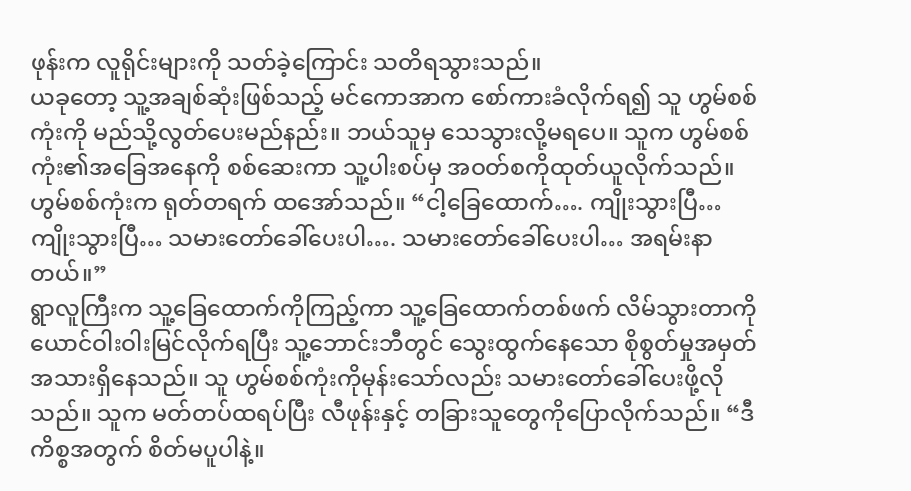ဖုန်းက လူရိုင်းများကို သတ်ခဲ့ကြောင်း သတိရသွားသည်။
ယခုတော့ သူ့အချစ်ဆုံးဖြစ်သည့် မင်ကောအာက စော်ကားခံလိုက်ရ၍ သူ ဟွမ်စစ်ကုံးကို မည်သို့လွတ်ပေးမည်နည်း။ ဘယ်သူမှ သေသွားလို့မရပေ။ သူက ဟွမ်စစ်ကုံး၏အခြေအနေကို စစ်ဆေးကာ သူ့ပါးစပ်မှ အဝတ်စကိုထုတ်ယူလိုက်သည်။
ဟွမ်စစ်ကုံးက ရုတ်တရက် ထအော်သည်။ “ငါ့ခြေထောက်…. ကျိုးသွားပြီ… ကျိုးသွားပြီ… သမားတော်ခေါ်ပေးပါ…. သမားတော်ခေါ်ပေးပါ… အရမ်းနာတယ်။”
ရွာလူကြီးက သူ့ခြေထောက်ကိုကြည့်ကာ သူ့ခြေထောက်တစ်ဖက် လိမ်သွားတာကို ယောင်ဝါးဝါးမြင်လိုက်ရပြီး သူ့ဘောင်းဘီတွင် သွေးထွက်နေသော စိုစွတ်မှုအမှတ်အသားရှိနေသည်။ သူ ဟွမ်စစ်ကုံးကိုမုန်းသော်လည်း သမားတော်ခေါ်ပေးဖို့လိုသည်။ သူက မတ်တပ်ထရပ်ပြီး လီဖုန်းနှင့် တခြားသူတွေကိုပြောလိုက်သည်။ “ဒီကိစ္စအတွက် စိတ်မပူပါနဲ့။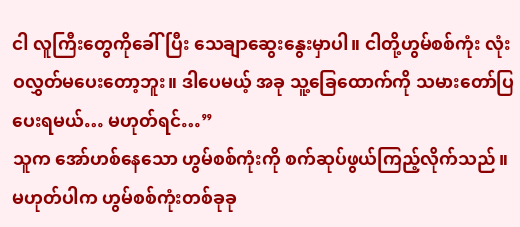ငါ လူကြီးတွေကိုခေါ်ပြီး သေချာဆွေးနွေးမှာပါ။ ငါတို့ဟွမ်စစ်ကုံး လုံးဝလွှတ်မပေးတော့ဘူး။ ဒါပေမယ့် အခု သူ့ခြေထောက်ကို သမားတော်ပြပေးရမယ်… မဟုတ်ရင်…”
သူက အော်ဟစ်နေသော ဟွမ်စစ်ကုံးကို စက်ဆုပ်ဖွယ်ကြည့်လိုက်သည်။ မဟုတ်ပါက ဟွမ်စစ်ကုံးတစ်ခုခု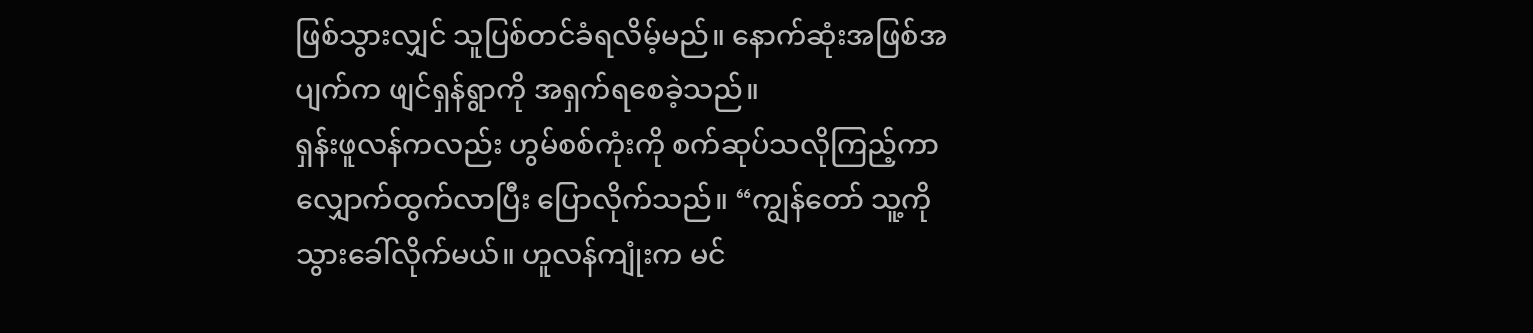ဖြစ်သွားလျှင် သူပြစ်တင်ခံရလိမ့်မည်။ နောက်ဆုံးအဖြစ်အပျက်က ဖျင်ရှန်ရွာကို အရှက်ရစေခဲ့သည်။
ရှန်းဖူလန်ကလည်း ဟွမ်စစ်ကုံးကို စက်ဆုပ်သလိုကြည့်ကာ လျှောက်ထွက်လာပြီး ပြောလိုက်သည်။ “ကျွန်တော် သူ့ကို သွားခေါ်လိုက်မယ်။ ဟူလန်ကျုံးက မင်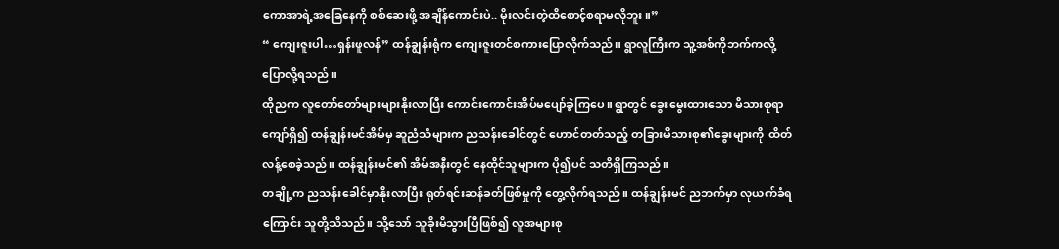ကောအာရဲ့အခြေနေကို စစ်ဆေးဖို့ အချိန်ကောင်းပဲ.. မိုးလင်းတဲ့ထိစောင့်စရာမလိုဘူး။”
“ ကျေးဇူးပါ…ရှန်းဖူလန်” ထန်ချွန်းရုံက ကျေးဇူးတင်စကားပြောလိုက်သည်။ ရွာလူကြီးက သူ့အစ်ကိုဘက်ကလို့ ပြောလို့ရသည်။
ထိုညက လူတော်တော်များများနိုးလာပြီး ကောင်းကောင်းအိပ်မပျော်ခဲ့ကြပေ။ ရွာတွင် ခွေးမွေးထားသော မိသားစုရာကျော်ရှိ၍ ထန်ချွန်းမင်အိမ်မှ ဆူညံသံများက ညသန်းခေါင်တွင် ဟောင်တတ်သည့် တခြားမိသားစု၏ခွေးများကို ထိတ်လန့်စေခဲ့သည်။ ထန်ချွန်းမင်၏ အိမ်အနီးတွင် နေထိုင်သူများက ပို၍ပင် သတိရှိကြသည်။
တချို့က ညသန်းခေါင်မှာနိုးလာပြီး ရုတ်ရင်းဆန်ခတ်ဖြစ်မှုကို တွေ့လိုက်ရသည်။ ထန်ချွန်းမင် ညဘက်မှာ လုယက်ခံရကြောင်း သူတို့သိသည်။ သို့သော် သူခိုးမိသွားပြီဖြစ်၍ လူအများစု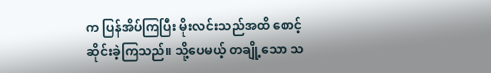က ပြန်အိပ်ကြပြီး မိုးလင်းသည်အထိ စောင့်ဆိုင်းခဲ့ကြသည်။ သို့ပေမယ့် တချို့သော သ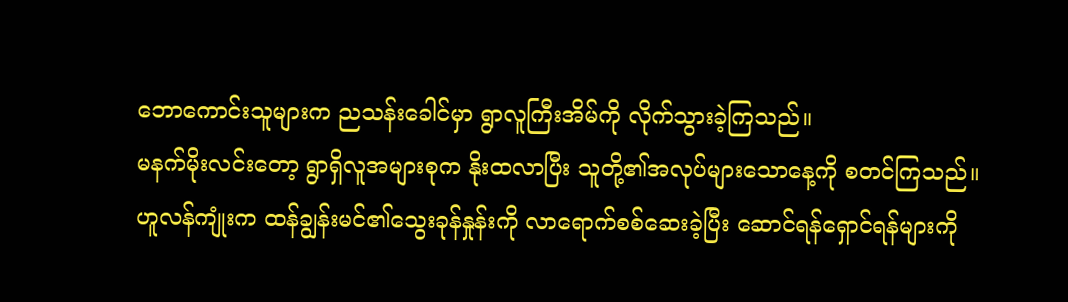ဘောကောင်းသူများက ညသန်းခေါင်မှာ ရွာလူကြီးအိမ်ကို လိုက်သွားခဲ့ကြသည်။
မနက်မိုးလင်းတော့ ရွာရှိလူအများစုက နိုးထလာပြီး သူတို့၏အလုပ်များသောနေ့ကို စတင်ကြသည်။
ဟူလန်ကျုံးက ထန်ချွန်းမင်၏သွေးခုန်နှုန်းကို လာရောက်စစ်ဆေးခဲ့ပြီး ဆောင်ရန်ရှောင်ရန်များကို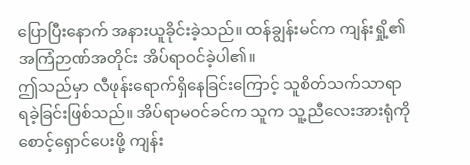ပြောပြီးနောက် အနားယူခိုင်းခဲ့သည်။ ထန်ချွန်းမင်က ကျန်းရှို့၏အကြံဉာဏ်အတိုင်း အိပ်ရာဝင်ခဲ့ပါ၏။
ဤသည်မှာ လီဖုန်းရောက်ရှိနေခြင်းကြောင့် သူစိတ်သက်သာရာရခဲ့ခြင်းဖြစ်သည်။ အိပ်ရာမဝင်ခင်က သူက သူ့ညီလေးအားရုံကို စောင့်ရှောင်ပေးဖို့ ကျန်း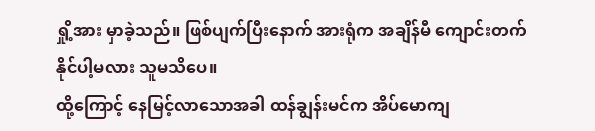ရှို့အား မှာခဲ့သည်။ ဖြစ်ပျက်ပြီးနောက် အားရုံက အချိန်မီ ကျောင်းတက်နိုင်ပါ့မလား သူမသိပေ။
ထို့ကြောင့် နေမြင့်လာသောအခါ ထန်ချွန်းမင်က အိပ်မောကျ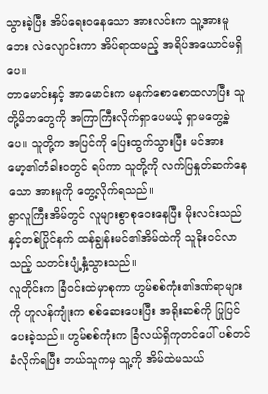သွားခဲ့ပြီး အိပ်ရေးဝနေသော အားလင်းက သူ့အားမူဘေး လဲလျောင်းကာ အိပ်ရာထမည့် အရိပ်အယောင်မရှိပေ။
တာမောင်းနှင့် အာမောင်းက မနက်စောစောထလာပြီး သူတို့မိဘတွေကို အကြာကြီးလိုက်ရှာပေမယ့် ရှာမတွေ့ခဲ့ပေ။ သူတို့က အပြင်ကို ပြေးထွက်သွားပြီး မင်အားမော့၏တံခါးဝတွင် ရပ်ကာ သူတို့ကို လက်ပြနှုတ်ဆက်နေသော အားမူကို တွေ့လိုက်ရသည်။
ရွာလူကြီးအိမ်တွင် လူများစွာစုဝေးနေပြီး မိုးလင်းသည်နှင့်တစ်ပြိုင်နက် ထန်ချွန်းမင်၏အိမ်ထဲကို သူခိုးဝင်လာသည့် သတင်းပျံ့နှံ့သွားသည်။
လူတိုင်းက ခြံဝင်းထဲမှာစုကာ ဟွမ်စစ်ကုံး၏ဒဏ်ရာများကို ဟူလန်ကျုံးက စစ်ဆေးပေးပြီး အရိုးဆစ်ကို ပြုပြင်ပေးခဲ့သည်။ ဟွမ်စစ်ကုံးက ခြံလယ်ရှိကုတင်ပေါ် ပစ်တင်ခံလိုက်ရပြီး ဘယ်သူကမှ သူ့ကို အိမ်ထဲမသယ်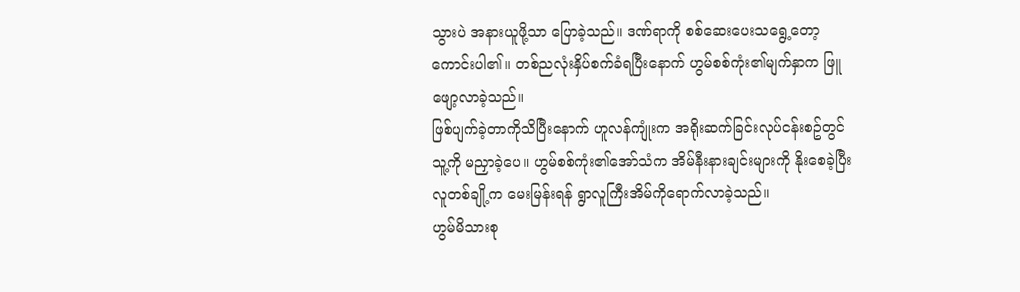သွားပဲ အနားယူဖို့သာ ပြောခဲ့သည်။ ဒဏ်ရာကို စစ်ဆေးပေးသရွေ့တော့ ကောင်းပါ၏။ တစ်ညလုံးနှိပ်စက်ခံရပြီးနောက် ဟွမ်စစ်ကုံး၏မျက်နှာက ဖြူဖျော့လာခဲ့သည်။
ဖြစ်ပျက်ခဲ့တာကိုသိပြီးနောက် ဟူလန်ကျုံးက အရိုးဆက်ခြင်းလုပ်ငန်းစဥ်တွင် သူ့ကို မညှာခဲ့ပေ။ ဟွမ်စစ်ကုံး၏အော်သံက အိမ်နီးနားချင်းများကို နိုးစေခဲ့ပြီး လူတစ်ချို့က မေးမြန်းရန် ရွာလူကြီးအိမ်ကိုရောက်လာခဲ့သည်။
ဟွမ်မိသားစု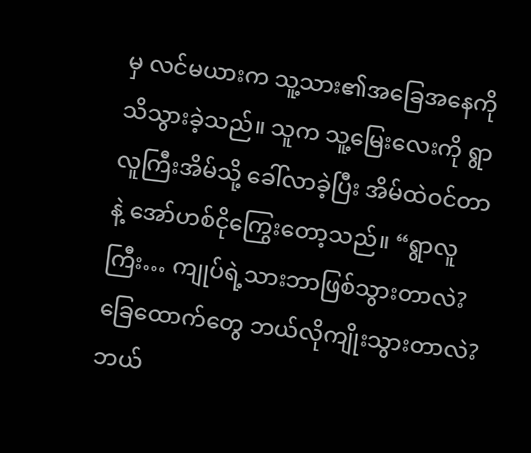မှ လင်မယားက သူ့သား၏အခြေအနေကို သိသွားခဲ့သည်။ သူက သူ့မြေးလေးကို ရွာလူကြီးအိမ်သို့ ခေါ်လာခဲ့ပြီး အိမ်ထဲဝင်တာနဲ့ အော်ဟစ်ငိုကြွေးတော့သည်။ “ရွာလူကြီး… ကျုပ်ရဲ့သားဘာဖြစ်သွားတာလဲ? ခြေထောက်တွေ ဘယ်လိုကျိုးသွားတာလဲ? ဘယ်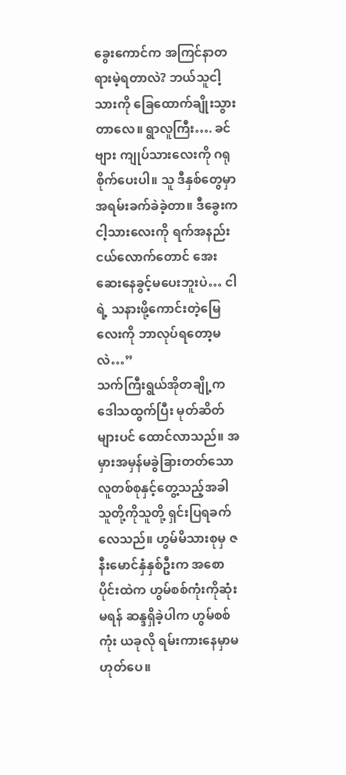ခွေးကောင်က အကြင်နာတရားမဲ့ရတာလဲ? ဘယ်သူငါ့သားကို ခြေထောက်ချိုးသွားတာလေ။ ရွာလူကြီး…. ခင်ဗျား ကျုပ်သားလေးကို ဂရုစိုက်ပေးပါ။ သူ ဒီနှစ်တွေမှာ အရမ်းခက်ခဲခဲ့တာ။ ဒီခွေးက ငါ့သားလေးကို ရက်အနည်းငယ်လောက်တောင် အေးဆေးနေခွင့်မပေးဘူးပဲ… ငါရဲ့ သနားဖို့ကောင်းတဲ့မြေလေးကို ဘာလုပ်ရတော့မလဲ…”
သက်ကြီးရွယ်အိုတချို့က ဒေါသထွက်ပြီး မုတ်ဆိတ်များပင် ထောင်လာသည်။ အမှားအမှန်မခွဲခြားတတ်သော လူတစ်စုနှင့်တွေ့သည့်အခါ သူတို့ကိုသူတို့ ရှင်းပြရခက်လေသည်။ ဟွမ်မိသားစုမှ ဇနီးမောင်နှံနှစ်ဦးက အစောပိုင်းထဲက ဟွမ်စစ်ကုံးကိုဆုံးမရန် ဆန္ဒရှိခဲ့ပါက ဟွမ်စစ်ကုံး ယခုလို ရမ်းကားနေမှာမဟုတ်ပေ။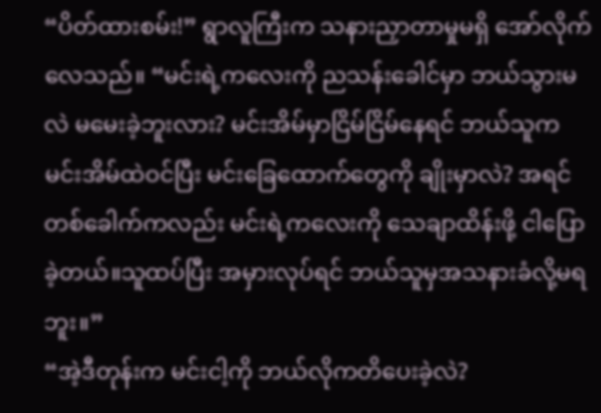“ပိတ်ထားစမ်း!” ရွာလူကြီးက သနားညှာတာမှုမရှိ အော်လိုက်လေသည်။ “မင်းရဲ့ကလေးကို ညသန်းခေါင်မှာ ဘယ်သွားမလဲ မမေးခဲ့ဘူးလား? မင်းအိမ်မှာငြိမ်ငြိမ်နေရင် ဘယ်သူက မင်းအိမ်ထဲဝင်ပြီး မင်းခြေထောက်တွေကို ချိုးမှာလဲ? အရင်တစ်ခေါက်ကလည်း မင်းရဲ့ကလေးကို သေချာထိန်းဖို့ ငါပြောခဲ့တယ်။သူထပ်ပြီး အမှားလုပ်ရင် ဘယ်သူမှအသနားခံလို့မရဘူး။”
“အဲ့ဒီတုန်းက မင်းငါ့ကို ဘယ်လိုကတိပေးခဲ့လဲ?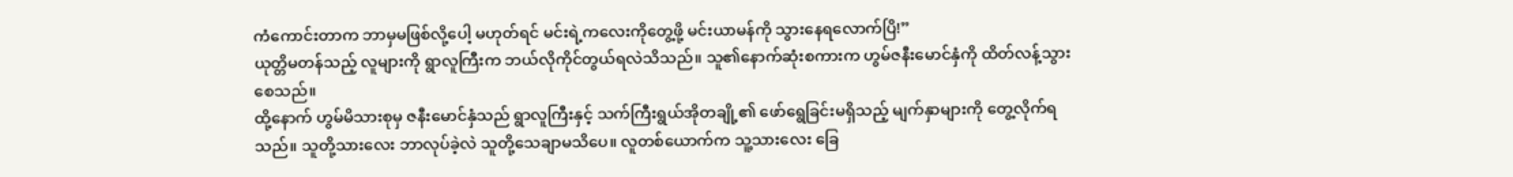ကံကောင်းတာက ဘာမှမဖြစ်လို့ပေါ့ မဟုတ်ရင် မင်းရဲ့ကလေးကိုတွေ့ဖို့ မင်းယာမန်ကို သွားနေရလောက်ပြိ!”
ယုတ္တိမတန်သည့် လူများကို ရွာလူကြီးက ဘယ်လိုကိုင်တွယ်ရလဲသိသည်။ သူ၏နောက်ဆုံးစကားက ဟွမ်ဇနီးမောင်နှံကို ထိတ်လန့်သွားစေသည်။
ထို့နောက် ဟွမ်မိသားစုမှ ဇနီးမောင်နှံသည် ရွာလူကြီးနှင့် သက်ကြီးရွယ်အိုတချို့၏ ဖော်ရွေခြင်းမရှိသည့် မျက်နှာများကို တွေ့လိုက်ရသည်။ သူတို့သားလေး ဘာလုပ်ခဲ့လဲ သူတို့သေချာမသိပေ။ လူတစ်ယောက်က သူ့သားလေး ခြေ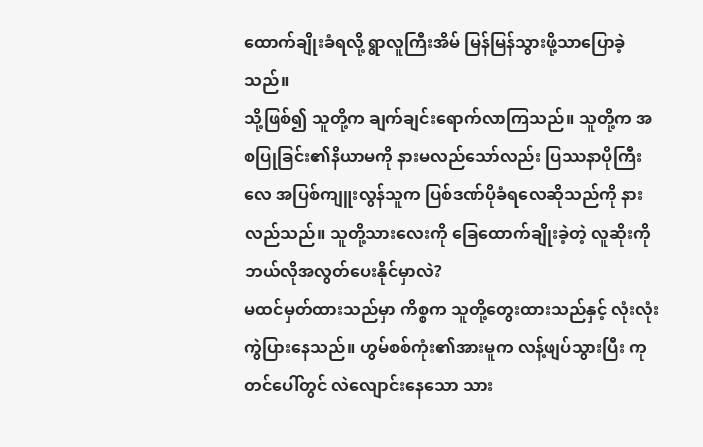ထောက်ချိုးခံရလို့ ရွာလူကြီးအိမ် မြန်မြန်သွားဖို့သာပြောခဲ့သည်။
သို့ဖြစ်၍ သူတို့က ချက်ချင်းရောက်လာကြသည်။ သူတို့က အစပြုခြင်း၏နိယာမကို နားမလည်သော်လည်း ပြဿနာပိုကြီးလေ အပြစ်ကျူးလွန်သူက ပြစ်ဒဏ်ပိုခံရလေဆိုသည်ကို နားလည်သည်။ သူတို့သားလေးကို ခြေထောက်ချိုးခဲ့တဲ့ လူဆိုးကို ဘယ်လိုအလွတ်ပေးနိုင်မှာလဲ?
မထင်မှတ်ထားသည်မှာ ကိစ္စက သူတို့တွေးထားသည်နှင့် လုံးလုံးကွဲပြားနေသည်။ ဟွမ်စစ်ကုံး၏အားမူက လန့်ဖျပ်သွားပြီး ကုတင်ပေါ်တွင် လဲလျောင်းနေသော သား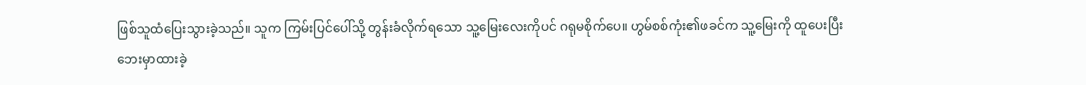ဖြစ်သူထံပြေးသွားခဲ့သည်။ သူက ကြမ်းပြင်ပေါ်သို့ တွန်းခံလိုက်ရသော သူ့မြေးလေးကိုပင် ဂရုမစိုက်ပေ။ ဟွမ်စစ်ကုံး၏ဖခင်က သူ့မြေးကို ထူပေးပြီး ဘေးမှာထားခဲ့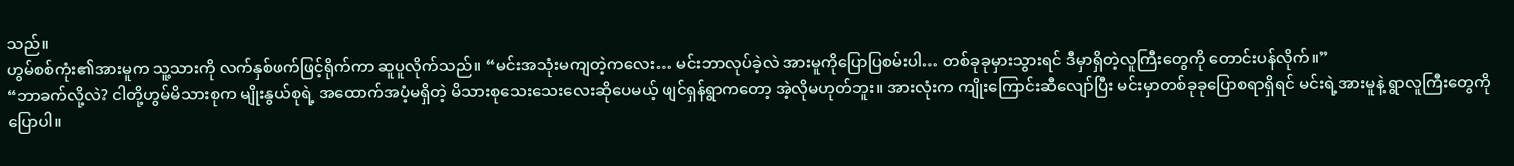သည်။
ဟွမ်စစ်ကုံး၏အားမူက သူ့သားကို လက်နှစ်ဖက်ဖြင့်ရိုက်ကာ ဆူပူလိုက်သည်။ “မင်းအသုံးမကျတဲ့ကလေး… မင်းဘာလုပ်ခဲ့လဲ အားမူကိုပြောပြစမ်းပါ… တစ်ခုခုမှားသွားရင် ဒီမှာရှိတဲ့လူကြီးတွေကို တောင်းပန်လိုက်။”
“ဘာခက်လို့လဲ? ငါတို့ဟွမ်မိသားစုက မျိုးနွယ်စုရဲ့ အထောက်အပံ့မရှိတဲ့ မိသားစုသေးသေးလေးဆိုပေမယ့် ဖျင်ရှန်ရွာကတော့ အဲ့လိုမဟုတ်ဘူး။ အားလုံးက ကျိုးကြောင်းဆီလျော်ပြီး မင်းမှာတစ်ခုခုပြောစရာရှိရင် မင်းရဲ့အားမူနဲ့ ရွာလူကြီးတွေကို ပြောပါ။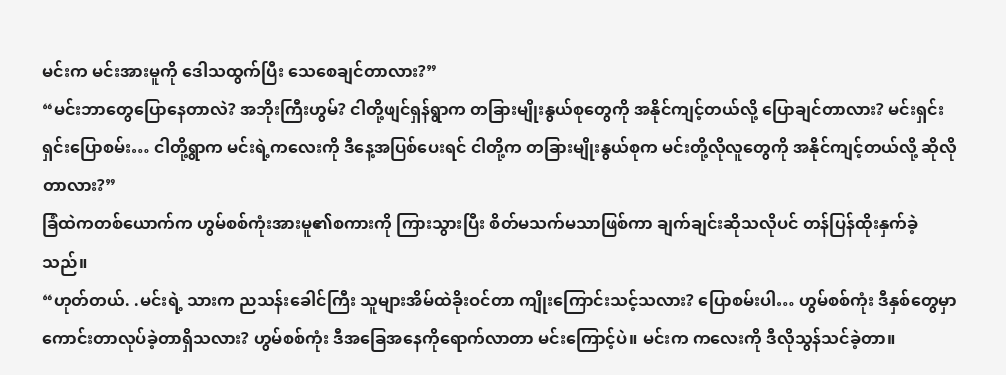မင်းက မင်းအားမူကို ဒေါသထွက်ပြီး သေစေချင်တာလား?”
“မင်းဘာတွေပြောနေတာလဲ? အဘိုးကြီးဟွမ်? ငါတို့ဖျင်ရှန်ရွာက တခြားမျိုးနွယ်စုတွေကို အနိုင်ကျင့်တယ်လို့ ပြောချင်တာလား? မင်းရှင်းရှင်းပြောစမ်း… ငါတို့ရွာက မင်းရဲ့ကလေးကို ဒီနေ့အပြစ်ပေးရင် ငါတို့က တခြားမျိုးနွယ်စုက မင်းတို့လိုလူတွေကို အနိုင်ကျင့်တယ်လို့ ဆိုလိုတာလား?”
ခြံထဲကတစ်ယောက်က ဟွမ်စစ်ကုံးအားမူ၏စကားကို ကြားသွားပြီး စိတ်မသက်မသာဖြစ်ကာ ချက်ချင်းဆိုသလိုပင် တန်ပြန်ထိုးနှက်ခဲ့သည်။
“ဟုတ်တယ်. .မင်းရဲ့ သားက ညသန်းခေါင်ကြီး သူများအိမ်ထဲခိုးဝင်တာ ကျိုးကြောင်းသင့်သလား? ပြောစမ်းပါ… ဟွမ်စစ်ကုံး ဒီနှစ်တွေမှာ ကောင်းတာလုပ်ခဲ့တာရှိသလား? ဟွမ်စစ်ကုံး ဒီအခြေအနေကိုရောက်လာတာ မင်းကြောင့်ပဲ။ မင်းက ကလေးကို ဒီလိုသွန်သင်ခဲ့တာ။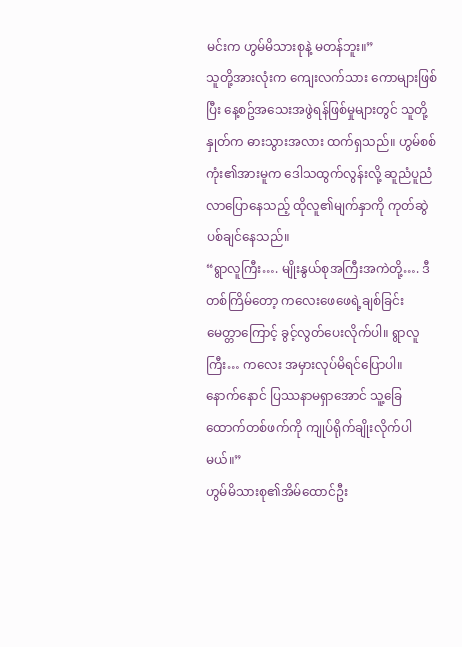မင်းက ဟွမ်မိသားစုနဲ့ မတန်ဘူး။”
သူတို့အားလုံးက ကျေးလက်သား ကောများဖြစ်ပြီး နေ့စဥ်အသေးအဖွဲရန်ဖြစ်မှုများတွင် သူတို့နှုတ်က ဓားသွားအလား ထက်ရှသည်။ ဟွမ်စစ်ကုံး၏အားမူက ဒေါသထွက်လွန်းလို့ ဆူညံပူညံလာပြောနေသည့် ထိုလူ၏မျက်နှာကို ကုတ်ဆွဲပစ်ချင်နေသည်။
“ရွာလူကြီး…. မျိုးနွယ်စုအကြီးအကဲတို့…. ဒီတစ်ကြိမ်တော့ ကလေးဖေဖေရဲ့ချစ်ခြင်းမေတ္တာကြောင့် ခွင့်လွတ်ပေးလိုက်ပါ။ ရွာလူကြီး… ကလေး အမှားလုပ်မိရင်ပြောပါ။ နောက်နောင် ပြဿနာမရှာအောင် သူ့ခြေထောက်တစ်ဖက်ကို ကျုပ်ရိုက်ချိုးလိုက်ပါမယ်။”
ဟွမ်မိသားစု၏အိမ်ထောင်ဦး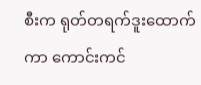စီးက ရုတ်တရက်ဒူးထောက်ကာ ကောင်းကင်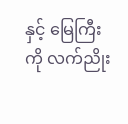နှင့် မြေကြီးကို လက်ညိုး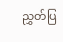ညွှတ်ပြ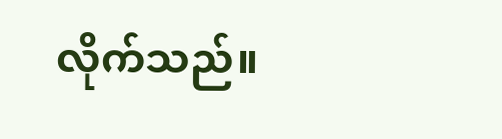လိုက်သည်။